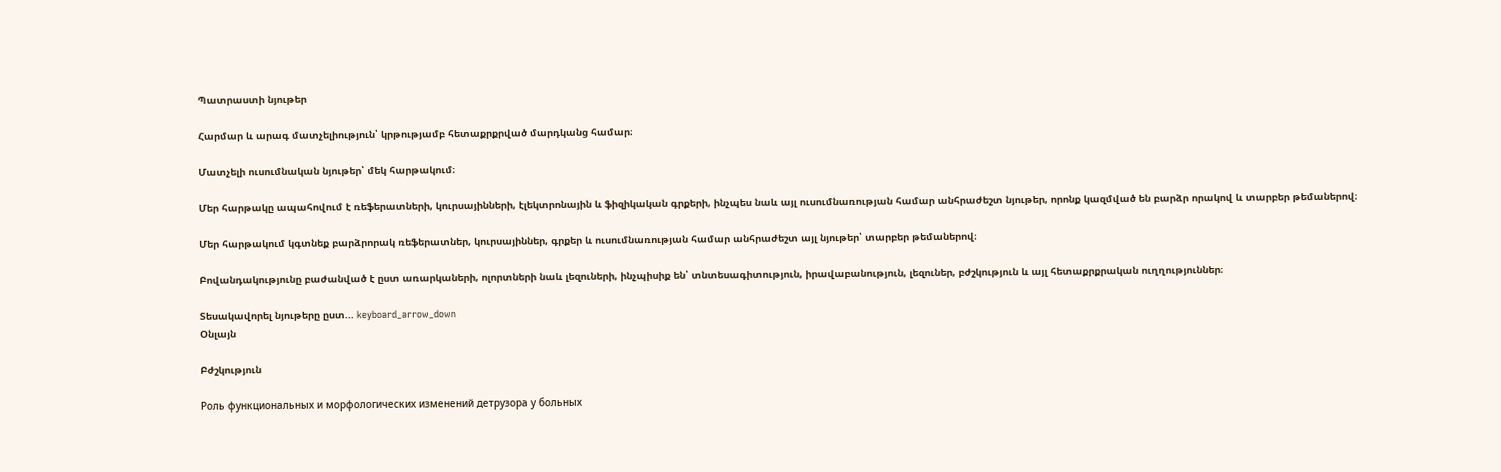Պատրաստի նյութեր

Հարմար և արագ մատչելիություն՝ կրթությամբ հետաքրքրված մարդկանց համար։

Մատչելի ուսումնական նյութեր՝ մեկ հարթակում։

Մեր հարթակը ապահովում է ռեֆերատների, կուրսայինների, էլեկտրոնային և ֆիզիկական գրքերի, ինչպես նաև այլ ուսումնառության համար անհրաժեշտ նյութեր, որոնք կազմված են բարձր որակով և տարբեր թեմաներով։

Մեր հարթակում կգտնեք բարձրորակ ռեֆերատներ, կուրսայիններ, գրքեր և ուսումնառության համար անհրաժեշտ այլ նյութեր՝ տարբեր թեմաներով։

Բովանդակությունը բաժանված է ըստ առարկաների, ոլորտների նաև լեզուների, ինչպիսիք են՝ տնտեսագիտություն, իրավաբանություն, լեզուներ, բժշկություն և այլ հետաքրքրական ուղղություններ։

Տեսակավորել նյութերը ըստ... keyboard_arrow_down
Օնլայն

Բժշկություն

Роль функциональных и морфологических изменений детрузора у больных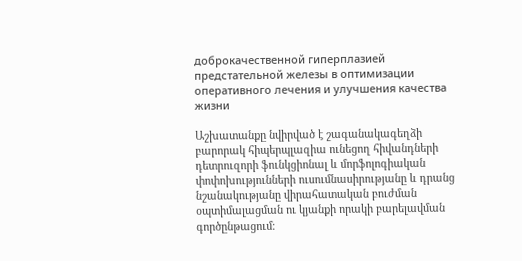доброкачественной гиперплазией предстательной железы в оптимизации оперативного лечения и улучшения качества жизни

Աշխատանքը նվիրված է շագանակագեղձի բարորակ հիպերպլազիա ունեցող հիվանդների դետրուզորի ֆունկցիոնալ և մորֆոլոգիական փոփոխությունների ուսումնասիրությանը և դրանց նշանակությանը վիրահատական բուժման օպտիմալացման ու կյանքի որակի բարելավման գործընթացում։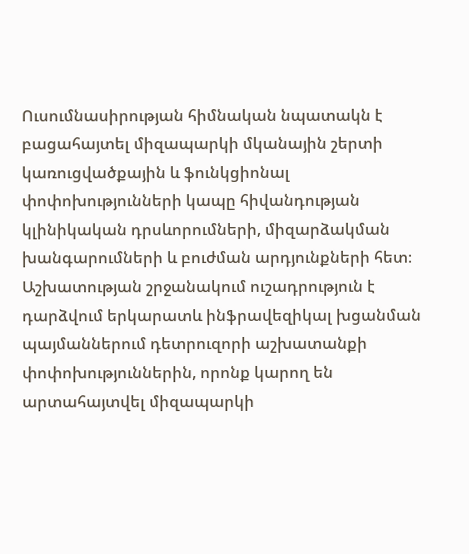Ուսումնասիրության հիմնական նպատակն է բացահայտել միզապարկի մկանային շերտի կառուցվածքային և ֆունկցիոնալ փոփոխությունների կապը հիվանդության կլինիկական դրսևորումների, միզարձակման խանգարումների և բուժման արդյունքների հետ։ Աշխատության շրջանակում ուշադրություն է դարձվում երկարատև ինֆրավեզիկալ խցանման պայմաններում դետրուզորի աշխատանքի փոփոխություններին, որոնք կարող են արտահայտվել միզապարկի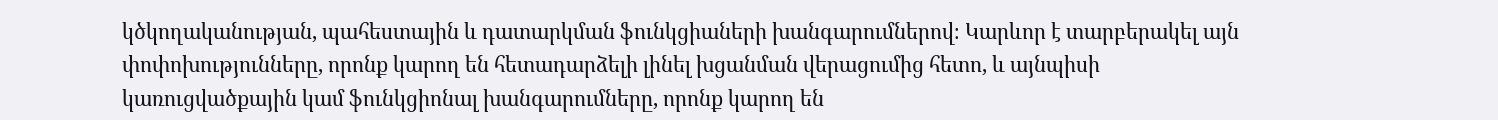կծկողականության, պահեստային և դատարկման ֆունկցիաների խանգարումներով։ Կարևոր է տարբերակել այն փոփոխությունները, որոնք կարող են հետադարձելի լինել խցանման վերացումից հետո, և այնպիսի կառուցվածքային կամ ֆունկցիոնալ խանգարումները, որոնք կարող են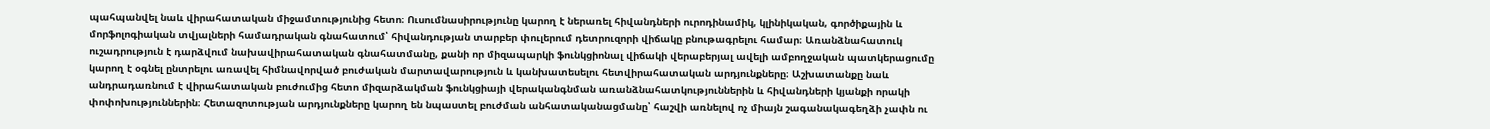պահպանվել նաև վիրահատական միջամտությունից հետո։ Ուսումնասիրությունը կարող է ներառել հիվանդների ուրոդինամիկ, կլինիկական, գործիքային և մորֆոլոգիական տվյալների համադրական գնահատում՝ հիվանդության տարբեր փուլերում դետրուզորի վիճակը բնութագրելու համար։ Առանձնահատուկ ուշադրություն է դարձվում նախավիրահատական գնահատմանը, քանի որ միզապարկի ֆունկցիոնալ վիճակի վերաբերյալ ավելի ամբողջական պատկերացումը կարող է օգնել ընտրելու առավել հիմնավորված բուժական մարտավարություն և կանխատեսելու հետվիրահատական արդյունքները։ Աշխատանքը նաև անդրադառնում է վիրահատական բուժումից հետո միզարձակման ֆունկցիայի վերականգնման առանձնահատկություններին և հիվանդների կյանքի որակի փոփոխություններին։ Հետազոտության արդյունքները կարող են նպաստել բուժման անհատականացմանը՝ հաշվի առնելով ոչ միայն շագանակագեղձի չափն ու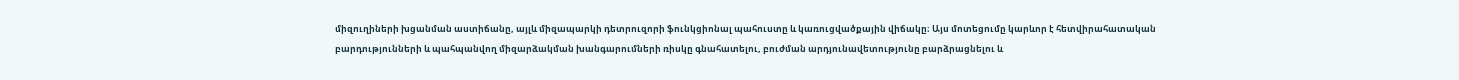միզուղիների խցանման աստիճանը, այլև միզապարկի դետրուզորի ֆունկցիոնալ պահուստը և կառուցվածքային վիճակը։ Այս մոտեցումը կարևոր է հետվիրահատական բարդությունների և պահպանվող միզարձակման խանգարումների ռիսկը գնահատելու, բուժման արդյունավետությունը բարձրացնելու և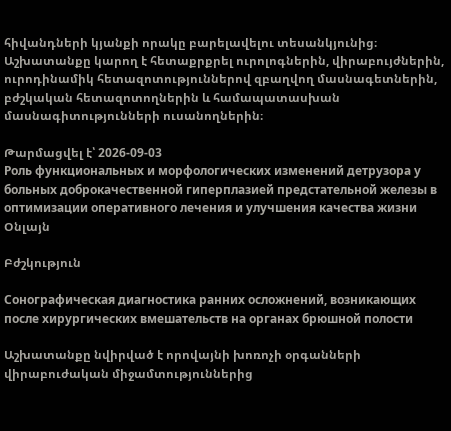հիվանդների կյանքի որակը բարելավելու տեսանկյունից։ Աշխատանքը կարող է հետաքրքրել ուրոլոգներին, վիրաբույժներին, ուրոդինամիկ հետազոտություններով զբաղվող մասնագետներին, բժշկական հետազոտողներին և համապատասխան մասնագիտությունների ուսանողներին։

Թարմացվել է՝ 2026-09-03
Роль функциональных и морфологических изменений детрузора у больных доброкачественной гиперплазией предстательной железы в оптимизации оперативного лечения и улучшения качества жизни
Օնլայն

Բժշկություն

Сонографическая диагностика ранних осложнений, возникающих после хирургических вмешательств на органах брюшной полости

Աշխատանքը նվիրված է որովայնի խոռոչի օրգանների վիրաբուժական միջամտություններից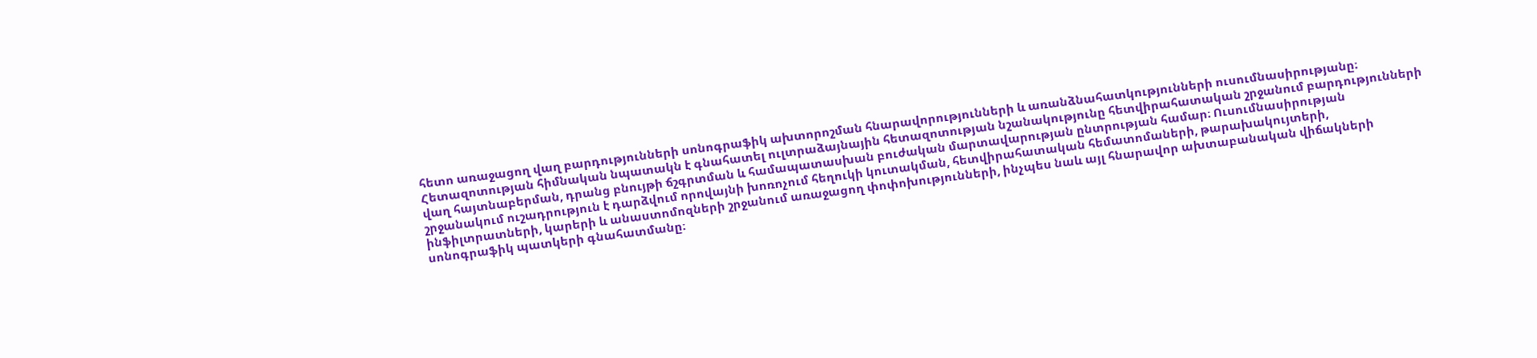հետո առաջացող վաղ բարդությունների սոնոգրաֆիկ ախտորոշման հնարավորությունների և առանձնահատկությունների ուսումնասիրությանը։ Հետազոտության հիմնական նպատակն է գնահատել ուլտրաձայնային հետազոտության նշանակությունը հետվիրահատական շրջանում բարդությունների վաղ հայտնաբերման, դրանց բնույթի ճշգրտման և համապատասխան բուժական մարտավարության ընտրության համար։ Ուսումնասիրության շրջանակում ուշադրություն է դարձվում որովայնի խոռոչում հեղուկի կուտակման, հետվիրահատական հեմատոմաների, թարախակույտերի, ինֆիլտրատների, կարերի և անաստոմոզների շրջանում առաջացող փոփոխությունների, ինչպես նաև այլ հնարավոր ախտաբանական վիճակների սոնոգրաֆիկ պատկերի գնահատմանը։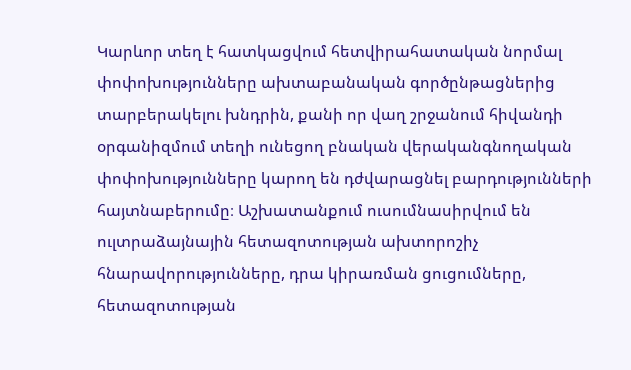Կարևոր տեղ է հատկացվում հետվիրահատական նորմալ փոփոխությունները ախտաբանական գործընթացներից տարբերակելու խնդրին, քանի որ վաղ շրջանում հիվանդի օրգանիզմում տեղի ունեցող բնական վերականգնողական փոփոխությունները կարող են դժվարացնել բարդությունների հայտնաբերումը։ Աշխատանքում ուսումնասիրվում են ուլտրաձայնային հետազոտության ախտորոշիչ հնարավորությունները, դրա կիրառման ցուցումները, հետազոտության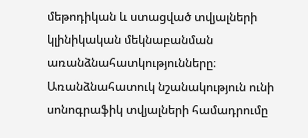մեթոդիկան և ստացված տվյալների կլինիկական մեկնաբանման առանձնահատկությունները։ Առանձնահատուկ նշանակություն ունի սոնոգրաֆիկ տվյալների համադրումը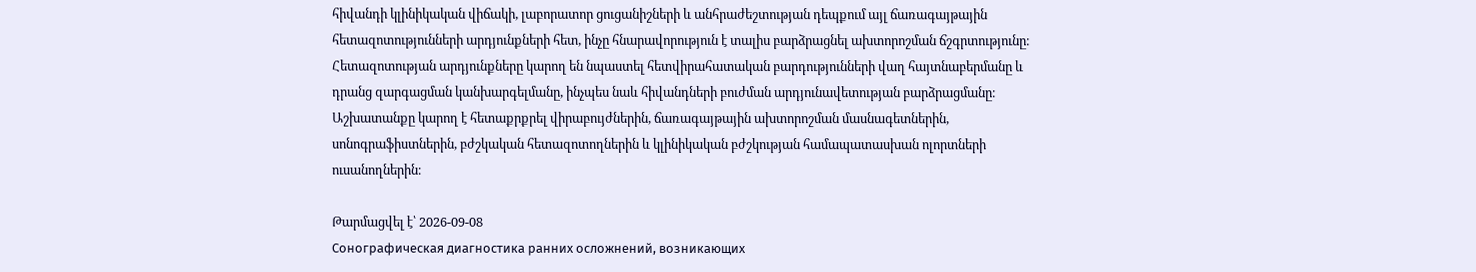հիվանդի կլինիկական վիճակի, լաբորատոր ցուցանիշների և անհրաժեշտության դեպքում այլ ճառագայթային հետազոտությունների արդյունքների հետ, ինչը հնարավորություն է տալիս բարձրացնել ախտորոշման ճշգրտությունը։ Հետազոտության արդյունքները կարող են նպաստել հետվիրահատական բարդությունների վաղ հայտնաբերմանը և դրանց զարգացման կանխարգելմանը, ինչպես նաև հիվանդների բուժման արդյունավետության բարձրացմանը։ Աշխատանքը կարող է հետաքրքրել վիրաբույժներին, ճառագայթային ախտորոշման մասնագետներին, սոնոգրաֆիստներին, բժշկական հետազոտողներին և կլինիկական բժշկության համապատասխան ոլորտների ուսանողներին։

Թարմացվել է՝ 2026-09-08
Сонографическая диагностика ранних осложнений, возникающих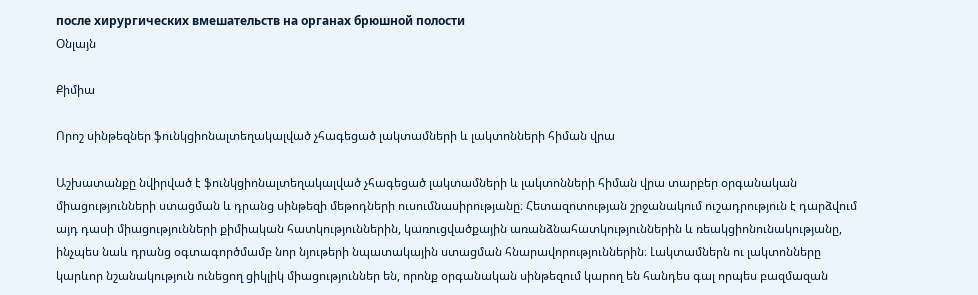после хирургических вмешательств на органах брюшной полости
Օնլայն

Քիմիա

Որոշ սինթեզներ ֆունկցիոնալտեղակալված չհագեցած լակտամների և լակտոնների հիման վրա

Աշխատանքը նվիրված է ֆունկցիոնալտեղակալված չհագեցած լակտամների և լակտոնների հիման վրա տարբեր օրգանական միացությունների ստացման և դրանց սինթեզի մեթոդների ուսումնասիրությանը։ Հետազոտության շրջանակում ուշադրություն է դարձվում այդ դասի միացությունների քիմիական հատկություններին, կառուցվածքային առանձնահատկություններին և ռեակցիոնունակությանը, ինչպես նաև դրանց օգտագործմամբ նոր նյութերի նպատակային ստացման հնարավորություններին։ Լակտամներն ու լակտոնները կարևոր նշանակություն ունեցող ցիկլիկ միացություններ են, որոնք օրգանական սինթեզում կարող են հանդես գալ որպես բազմազան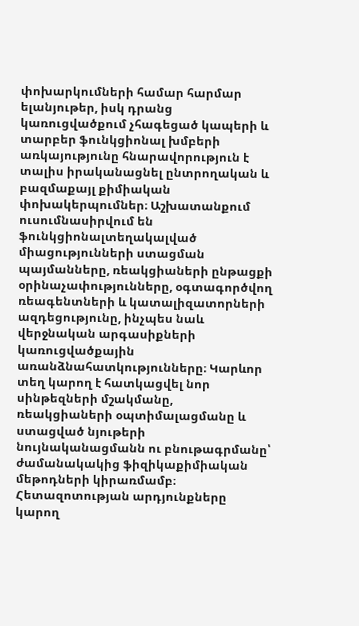փոխարկումների համար հարմար ելանյութեր, իսկ դրանց կառուցվածքում չհագեցած կապերի և տարբեր ֆունկցիոնալ խմբերի առկայությունը հնարավորություն է տալիս իրականացնել ընտրողական և բազմաքայլ քիմիական փոխակերպումներ։ Աշխատանքում ուսումնասիրվում են ֆունկցիոնալտեղակալված միացությունների ստացման պայմանները, ռեակցիաների ընթացքի օրինաչափությունները, օգտագործվող ռեագենտների և կատալիզատորների ազդեցությունը, ինչպես նաև վերջնական արգասիքների կառուցվածքային առանձնահատկությունները։ Կարևոր տեղ կարող է հատկացվել նոր սինթեզների մշակմանը, ռեակցիաների օպտիմալացմանը և ստացված նյութերի նույնականացմանն ու բնութագրմանը՝ ժամանակակից ֆիզիկաքիմիական մեթոդների կիրառմամբ։ Հետազոտության արդյունքները կարող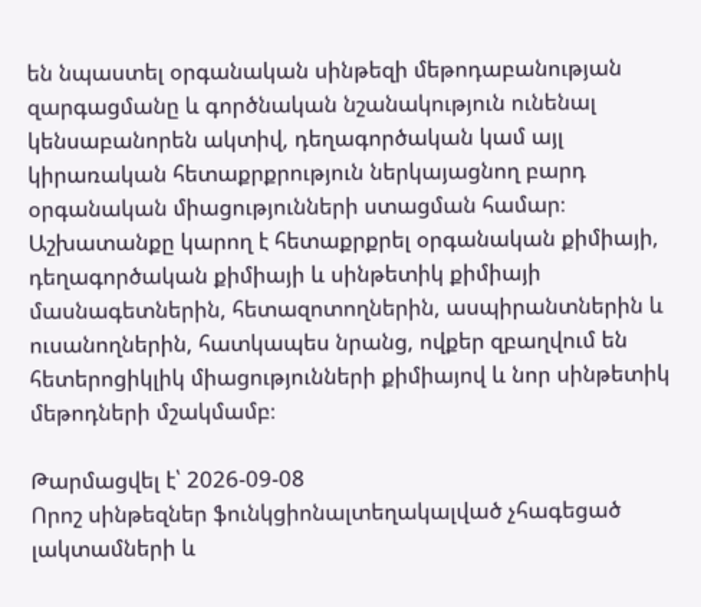են նպաստել օրգանական սինթեզի մեթոդաբանության զարգացմանը և գործնական նշանակություն ունենալ կենսաբանորեն ակտիվ, դեղագործական կամ այլ կիրառական հետաքրքրություն ներկայացնող բարդ օրգանական միացությունների ստացման համար։ Աշխատանքը կարող է հետաքրքրել օրգանական քիմիայի, դեղագործական քիմիայի և սինթետիկ քիմիայի մասնագետներին, հետազոտողներին, ասպիրանտներին և ուսանողներին, հատկապես նրանց, ովքեր զբաղվում են հետերոցիկլիկ միացությունների քիմիայով և նոր սինթետիկ մեթոդների մշակմամբ։

Թարմացվել է՝ 2026-09-08
Որոշ սինթեզներ ֆունկցիոնալտեղակալված չհագեցած լակտամների և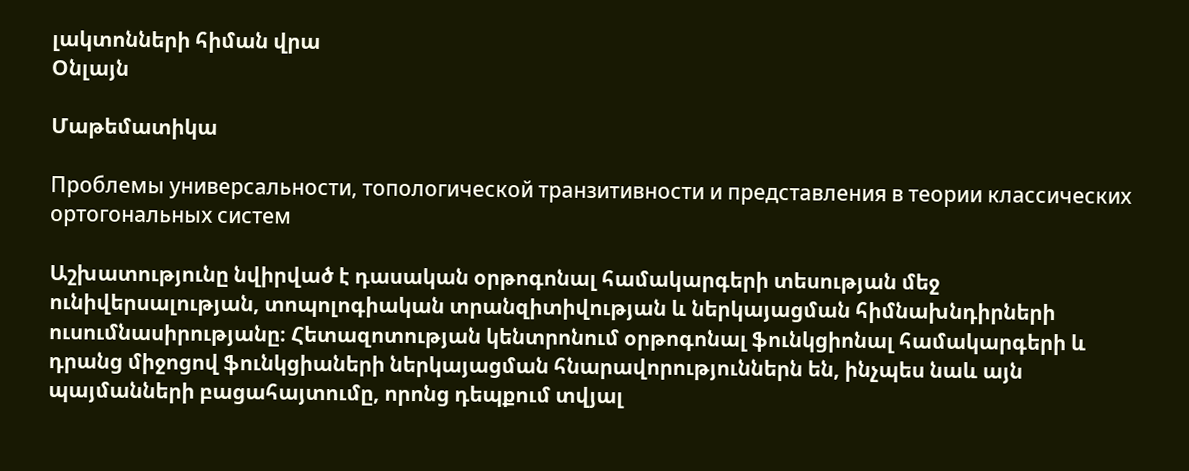լակտոնների հիման վրա
Օնլայն

Մաթեմատիկա

Проблемы универсальности, топологической транзитивности и представления в теории классических ортогональных систем

Աշխատությունը նվիրված է դասական օրթոգոնալ համակարգերի տեսության մեջ ունիվերսալության, տոպոլոգիական տրանզիտիվության և ներկայացման հիմնախնդիրների ուսումնասիրությանը։ Հետազոտության կենտրոնում օրթոգոնալ ֆունկցիոնալ համակարգերի և դրանց միջոցով ֆունկցիաների ներկայացման հնարավորություններն են, ինչպես նաև այն պայմանների բացահայտումը, որոնց դեպքում տվյալ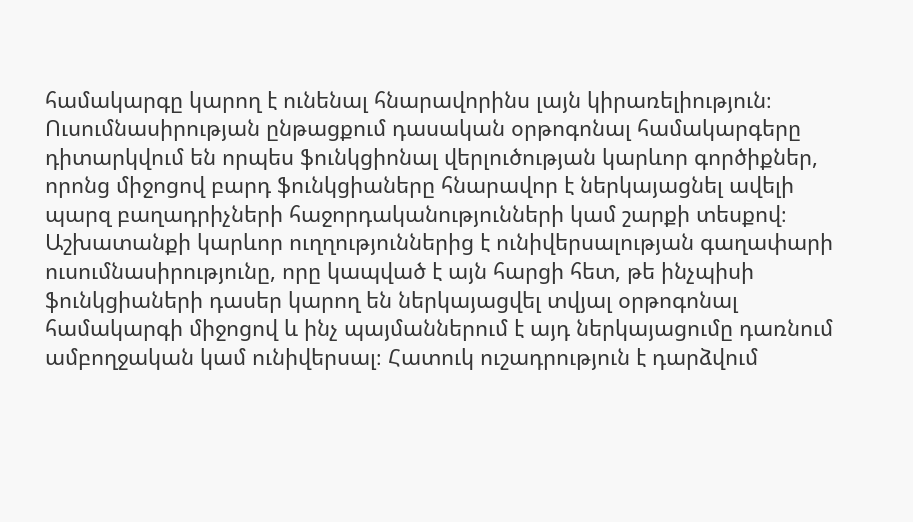համակարգը կարող է ունենալ հնարավորինս լայն կիրառելիություն։ Ուսումնասիրության ընթացքում դասական օրթոգոնալ համակարգերը դիտարկվում են որպես ֆունկցիոնալ վերլուծության կարևոր գործիքներ, որոնց միջոցով բարդ ֆունկցիաները հնարավոր է ներկայացնել ավելի պարզ բաղադրիչների հաջորդականությունների կամ շարքի տեսքով։ Աշխատանքի կարևոր ուղղություններից է ունիվերսալության գաղափարի ուսումնասիրությունը, որը կապված է այն հարցի հետ, թե ինչպիսի ֆունկցիաների դասեր կարող են ներկայացվել տվյալ օրթոգոնալ համակարգի միջոցով և ինչ պայմաններում է այդ ներկայացումը դառնում ամբողջական կամ ունիվերսալ։ Հատուկ ուշադրություն է դարձվում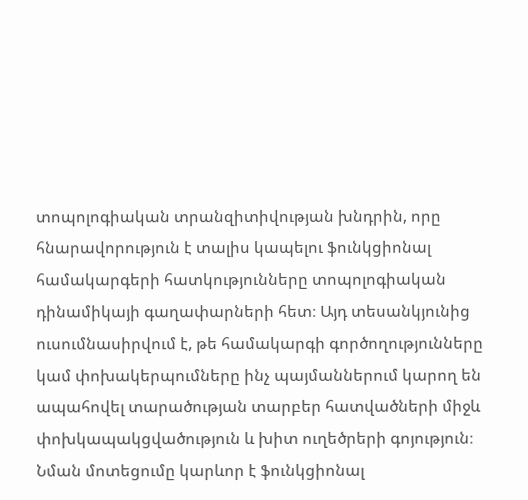տոպոլոգիական տրանզիտիվության խնդրին, որը հնարավորություն է տալիս կապելու ֆունկցիոնալ համակարգերի հատկությունները տոպոլոգիական դինամիկայի գաղափարների հետ։ Այդ տեսանկյունից ուսումնասիրվում է, թե համակարգի գործողությունները կամ փոխակերպումները ինչ պայմաններում կարող են ապահովել տարածության տարբեր հատվածների միջև փոխկապակցվածություն և խիտ ուղեծրերի գոյություն։ Նման մոտեցումը կարևոր է ֆունկցիոնալ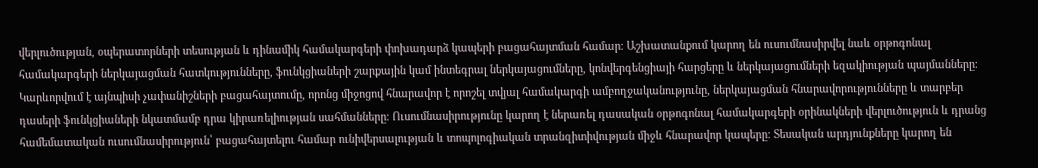վերլուծության, օպերատորների տեսության և դինամիկ համակարգերի փոխադարձ կապերի բացահայտման համար։ Աշխատանքում կարող են ուսումնասիրվել նաև օրթոգոնալ համակարգերի ներկայացման հատկությունները, ֆունկցիաների շարքային կամ ինտեգրալ ներկայացումները, կոնվերգենցիայի հարցերը և ներկայացումների եզակիության պայմանները։ Կարևորվում է այնպիսի չափանիշների բացահայտումը, որոնց միջոցով հնարավոր է որոշել տվյալ համակարգի ամբողջականությունը, ներկայացման հնարավորությունները և տարբեր դասերի ֆունկցիաների նկատմամբ դրա կիրառելիության սահմանները։ Ուսումնասիրությունը կարող է ներառել դասական օրթոգոնալ համակարգերի օրինակների վերլուծություն և դրանց համեմատական ուսումնասիրություն՝ բացահայտելու համար ունիվերսալության և տոպոլոգիական տրանզիտիվության միջև հնարավոր կապերը։ Տեսական արդյունքները կարող են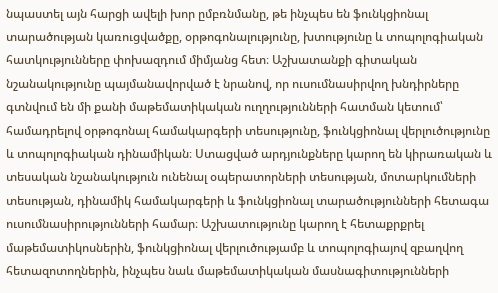նպաստել այն հարցի ավելի խոր ըմբռնմանը, թե ինչպես են ֆունկցիոնալ տարածության կառուցվածքը, օրթոգոնալությունը, խտությունը և տոպոլոգիական հատկությունները փոխազդում միմյանց հետ։ Աշխատանքի գիտական նշանակությունը պայմանավորված է նրանով, որ ուսումնասիրվող խնդիրները գտնվում են մի քանի մաթեմատիկական ուղղությունների հատման կետում՝ համադրելով օրթոգոնալ համակարգերի տեսությունը, ֆունկցիոնալ վերլուծությունը և տոպոլոգիական դինամիկան։ Ստացված արդյունքները կարող են կիրառական և տեսական նշանակություն ունենալ օպերատորների տեսության, մոտարկումների տեսության, դինամիկ համակարգերի և ֆունկցիոնալ տարածությունների հետագա ուսումնասիրությունների համար։ Աշխատությունը կարող է հետաքրքրել մաթեմատիկոսներին, ֆունկցիոնալ վերլուծությամբ և տոպոլոգիայով զբաղվող հետազոտողներին, ինչպես նաև մաթեմատիկական մասնագիտությունների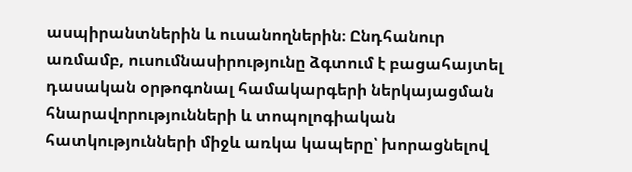ասպիրանտներին և ուսանողներին։ Ընդհանուր առմամբ, ուսումնասիրությունը ձգտում է բացահայտել դասական օրթոգոնալ համակարգերի ներկայացման հնարավորությունների և տոպոլոգիական հատկությունների միջև առկա կապերը՝ խորացնելով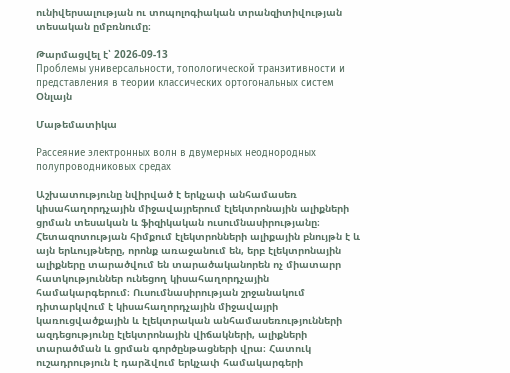ունիվերսալության ու տոպոլոգիական տրանզիտիվության տեսական ըմբռնումը։

Թարմացվել է՝ 2026-09-13
Проблемы универсальности, топологической транзитивности и представления в теории классических ортогональных систем
Օնլայն

Մաթեմատիկա

Рассеяние электронных волн в двумерных неоднородных полупроводниковых средах

Աշխատությունը նվիրված է երկչափ անհամասեռ կիսահաղորդչային միջավայրերում էլեկտրոնային ալիքների ցրման տեսական և ֆիզիկական ուսումնասիրությանը։ Հետազոտության հիմքում էլեկտրոնների ալիքային բնույթն է և այն երևույթները, որոնք առաջանում են, երբ էլեկտրոնային ալիքները տարածվում են տարածականորեն ոչ միատարր հատկություններ ունեցող կիսահաղորդչային համակարգերում։ Ուսումնասիրության շրջանակում դիտարկվում է կիսահաղորդչային միջավայրի կառուցվածքային և էլեկտրական անհամասեռությունների ազդեցությունը էլեկտրոնային վիճակների, ալիքների տարածման և ցրման գործընթացների վրա։ Հատուկ ուշադրություն է դարձվում երկչափ համակարգերի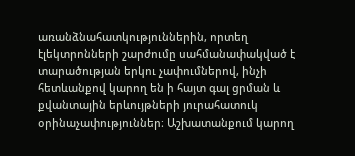առանձնահատկություններին, որտեղ էլեկտրոնների շարժումը սահմանափակված է տարածության երկու չափումներով, ինչի հետևանքով կարող են ի հայտ գալ ցրման և քվանտային երևույթների յուրահատուկ օրինաչափություններ։ Աշխատանքում կարող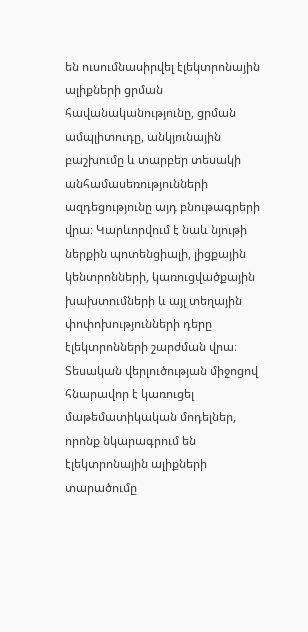են ուսումնասիրվել էլեկտրոնային ալիքների ցրման հավանականությունը, ցրման ամպլիտուդը, անկյունային բաշխումը և տարբեր տեսակի անհամասեռությունների ազդեցությունը այդ բնութագրերի վրա։ Կարևորվում է նաև նյութի ներքին պոտենցիալի, լիցքային կենտրոնների, կառուցվածքային խախտումների և այլ տեղային փոփոխությունների դերը էլեկտրոնների շարժման վրա։ Տեսական վերլուծության միջոցով հնարավոր է կառուցել մաթեմատիկական մոդելներ, որոնք նկարագրում են էլեկտրոնային ալիքների տարածումը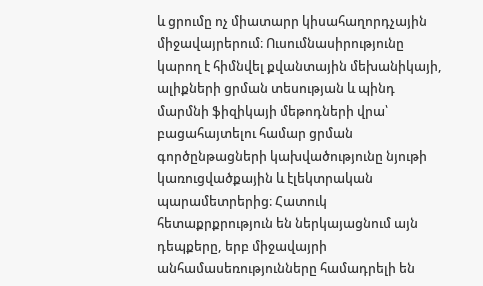և ցրումը ոչ միատարր կիսահաղորդչային միջավայրերում։ Ուսումնասիրությունը կարող է հիմնվել քվանտային մեխանիկայի, ալիքների ցրման տեսության և պինդ մարմնի ֆիզիկայի մեթոդների վրա՝ բացահայտելու համար ցրման գործընթացների կախվածությունը նյութի կառուցվածքային և էլեկտրական պարամետրերից։ Հատուկ հետաքրքրություն են ներկայացնում այն դեպքերը, երբ միջավայրի անհամասեռությունները համադրելի են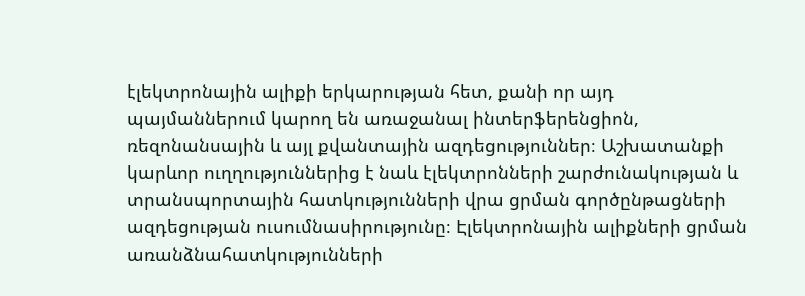էլեկտրոնային ալիքի երկարության հետ, քանի որ այդ պայմաններում կարող են առաջանալ ինտերֆերենցիոն, ռեզոնանսային և այլ քվանտային ազդեցություններ։ Աշխատանքի կարևոր ուղղություններից է նաև էլեկտրոնների շարժունակության և տրանսպորտային հատկությունների վրա ցրման գործընթացների ազդեցության ուսումնասիրությունը։ Էլեկտրոնային ալիքների ցրման առանձնահատկությունների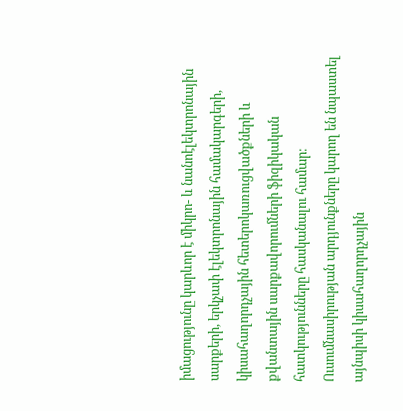իմացությունը կարևոր է միկրո- և նանոէլեկտրոնային սարքերի, երկչափ էլեկտրոնային համակարգերի, կիսահաղորդչային հետերոկառուցվածքների և քվանտային սարքավորումների ֆիզիկական հատկությունները հասկանալու համար։ Ուսումնասիրության արդյունքները կարող են նպաստել այնպիսի կիսահաղորդչային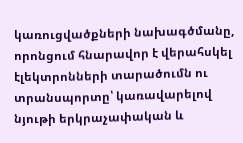կառուցվածքների նախագծմանը, որոնցում հնարավոր է վերահսկել էլեկտրոնների տարածումն ու տրանսպորտը՝ կառավարելով նյութի երկրաչափական և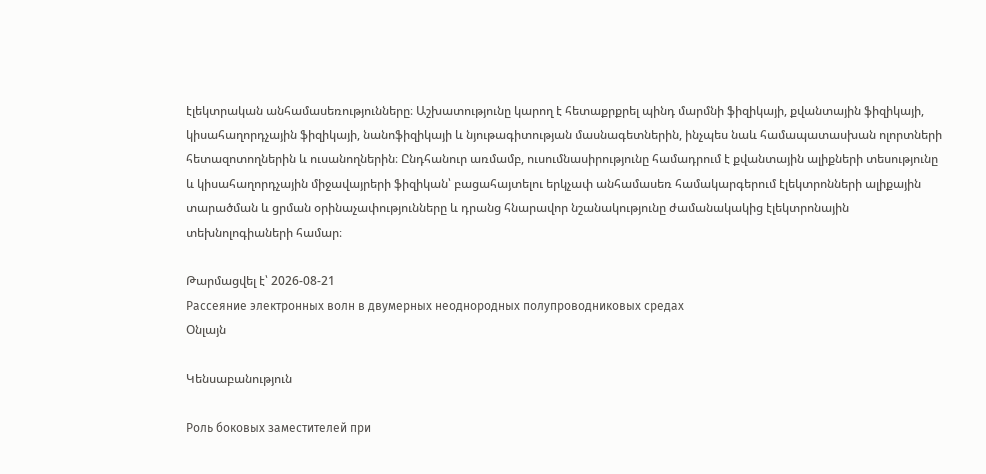էլեկտրական անհամասեռությունները։ Աշխատությունը կարող է հետաքրքրել պինդ մարմնի ֆիզիկայի, քվանտային ֆիզիկայի, կիսահաղորդչային ֆիզիկայի, նանոֆիզիկայի և նյութագիտության մասնագետներին, ինչպես նաև համապատասխան ոլորտների հետազոտողներին և ուսանողներին։ Ընդհանուր առմամբ, ուսումնասիրությունը համադրում է քվանտային ալիքների տեսությունը և կիսահաղորդչային միջավայրերի ֆիզիկան՝ բացահայտելու երկչափ անհամասեռ համակարգերում էլեկտրոնների ալիքային տարածման և ցրման օրինաչափությունները և դրանց հնարավոր նշանակությունը ժամանակակից էլեկտրոնային տեխնոլոգիաների համար։

Թարմացվել է՝ 2026-08-21
Рассеяние электронных волн в двумерных неоднородных полупроводниковых средах
Օնլայն

Կենսաբանություն

Роль боковых заместителей при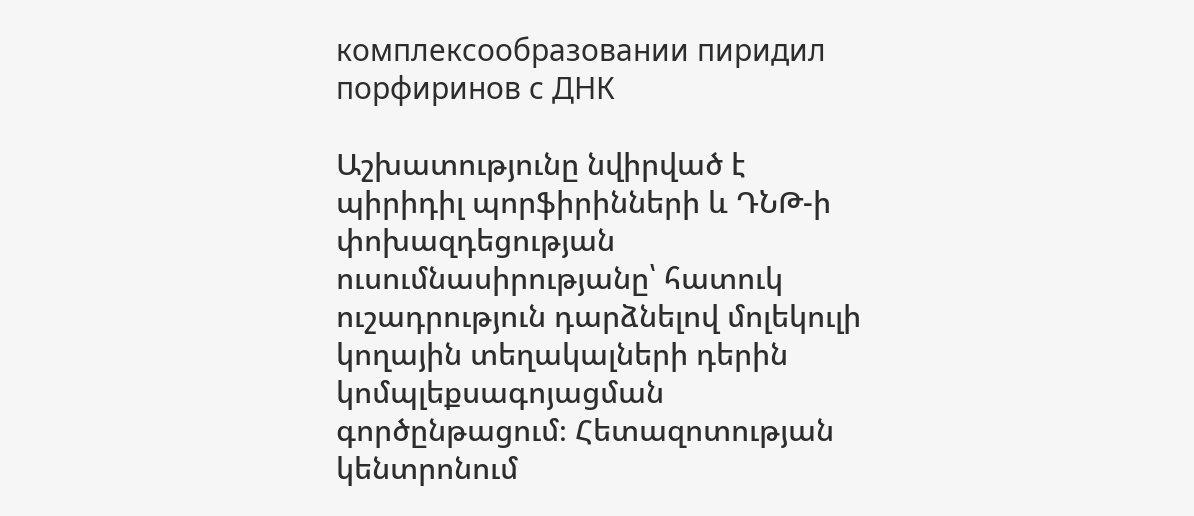комплексообразовании пиридил порфиринов с ДНК

Աշխատությունը նվիրված է պիրիդիլ պորֆիրինների և ԴՆԹ-ի փոխազդեցության ուսումնասիրությանը՝ հատուկ ուշադրություն դարձնելով մոլեկուլի կողային տեղակալների դերին կոմպլեքսագոյացման գործընթացում։ Հետազոտության կենտրոնում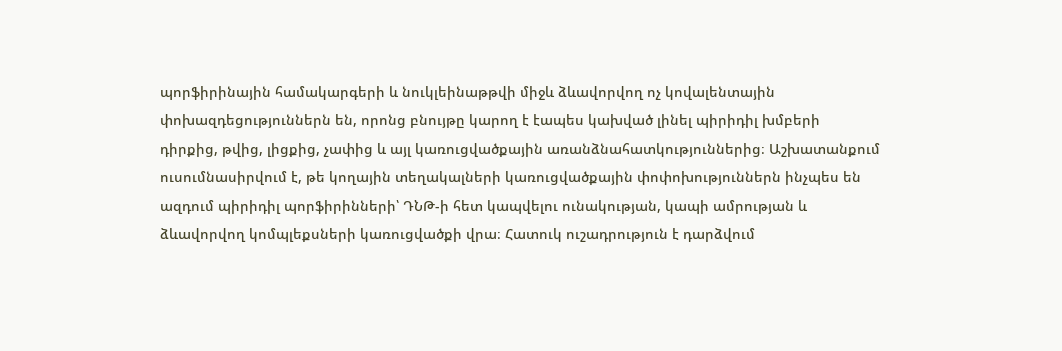պորֆիրինային համակարգերի և նուկլեինաթթվի միջև ձևավորվող ոչ կովալենտային փոխազդեցություններն են, որոնց բնույթը կարող է էապես կախված լինել պիրիդիլ խմբերի դիրքից, թվից, լիցքից, չափից և այլ կառուցվածքային առանձնահատկություններից։ Աշխատանքում ուսումնասիրվում է, թե կողային տեղակալների կառուցվածքային փոփոխություններն ինչպես են ազդում պիրիդիլ պորֆիրինների՝ ԴՆԹ-ի հետ կապվելու ունակության, կապի ամրության և ձևավորվող կոմպլեքսների կառուցվածքի վրա։ Հատուկ ուշադրություն է դարձվում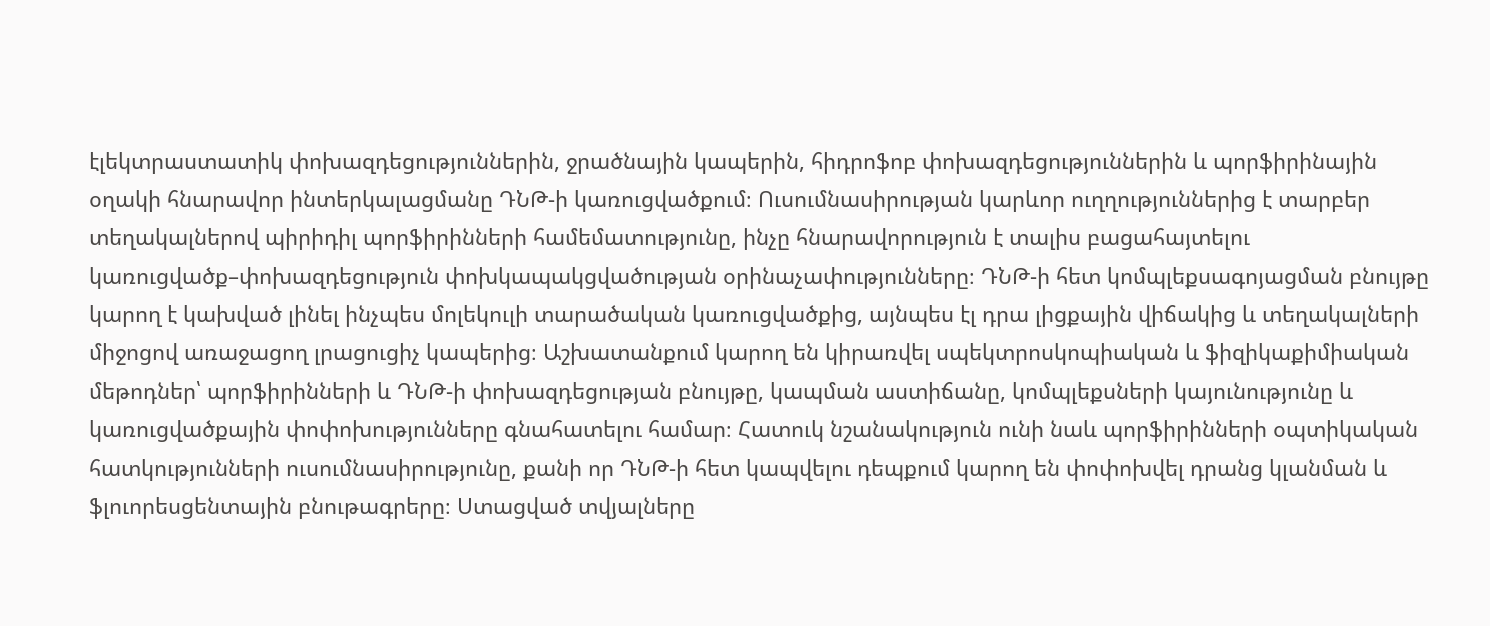էլեկտրաստատիկ փոխազդեցություններին, ջրածնային կապերին, հիդրոֆոբ փոխազդեցություններին և պորֆիրինային օղակի հնարավոր ինտերկալացմանը ԴՆԹ-ի կառուցվածքում։ Ուսումնասիրության կարևոր ուղղություններից է տարբեր տեղակալներով պիրիդիլ պորֆիրինների համեմատությունը, ինչը հնարավորություն է տալիս բացահայտելու կառուցվածք–փոխազդեցություն փոխկապակցվածության օրինաչափությունները։ ԴՆԹ-ի հետ կոմպլեքսագոյացման բնույթը կարող է կախված լինել ինչպես մոլեկուլի տարածական կառուցվածքից, այնպես էլ դրա լիցքային վիճակից և տեղակալների միջոցով առաջացող լրացուցիչ կապերից։ Աշխատանքում կարող են կիրառվել սպեկտրոսկոպիական և ֆիզիկաքիմիական մեթոդներ՝ պորֆիրինների և ԴՆԹ-ի փոխազդեցության բնույթը, կապման աստիճանը, կոմպլեքսների կայունությունը և կառուցվածքային փոփոխությունները գնահատելու համար։ Հատուկ նշանակություն ունի նաև պորֆիրինների օպտիկական հատկությունների ուսումնասիրությունը, քանի որ ԴՆԹ-ի հետ կապվելու դեպքում կարող են փոփոխվել դրանց կլանման և ֆլուորեսցենտային բնութագրերը։ Ստացված տվյալները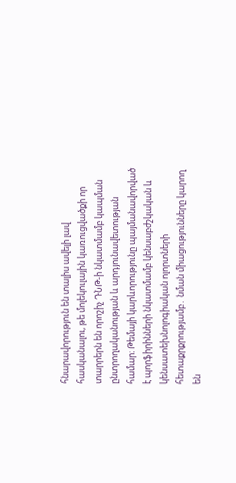հնարավորություն են տալիս ավելի լավ հասկանալու, թե մոլեկուլային կառուցվածքի որ տարրերն են որոշիչ ԴՆԹ-ի նկատմամբ կապման ընտրողականության և արդյունավետության համար։ Թեմայի կարևորությունը պայմանավորված է պորֆիրինների նկատմամբ կենսաբժշկական և կենսատեխնոլոգիական ոլորտների հետաքրքրությամբ․ նման միացությունները կարող են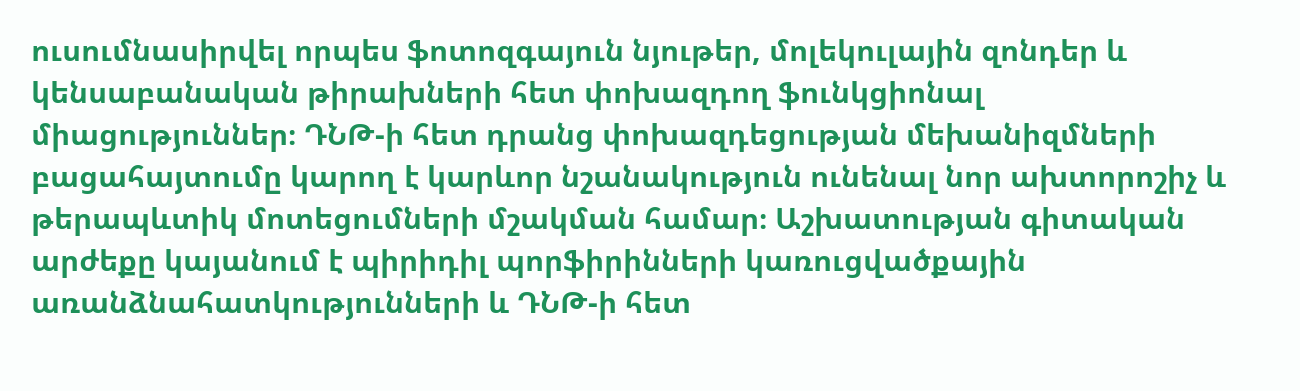ուսումնասիրվել որպես ֆոտոզգայուն նյութեր, մոլեկուլային զոնդեր և կենսաբանական թիրախների հետ փոխազդող ֆունկցիոնալ միացություններ։ ԴՆԹ-ի հետ դրանց փոխազդեցության մեխանիզմների բացահայտումը կարող է կարևոր նշանակություն ունենալ նոր ախտորոշիչ և թերապևտիկ մոտեցումների մշակման համար։ Աշխատության գիտական արժեքը կայանում է պիրիդիլ պորֆիրինների կառուցվածքային առանձնահատկությունների և ԴՆԹ-ի հետ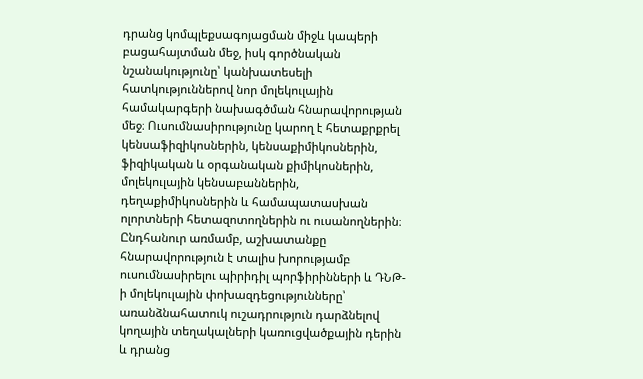դրանց կոմպլեքսագոյացման միջև կապերի բացահայտման մեջ, իսկ գործնական նշանակությունը՝ կանխատեսելի հատկություններով նոր մոլեկուլային համակարգերի նախագծման հնարավորության մեջ։ Ուսումնասիրությունը կարող է հետաքրքրել կենսաֆիզիկոսներին, կենսաքիմիկոսներին, ֆիզիկական և օրգանական քիմիկոսներին, մոլեկուլային կենսաբաններին, դեղաքիմիկոսներին և համապատասխան ոլորտների հետազոտողներին ու ուսանողներին։ Ընդհանուր առմամբ, աշխատանքը հնարավորություն է տալիս խորությամբ ուսումնասիրելու պիրիդիլ պորֆիրինների և ԴՆԹ-ի մոլեկուլային փոխազդեցությունները՝ առանձնահատուկ ուշադրություն դարձնելով կողային տեղակալների կառուցվածքային դերին և դրանց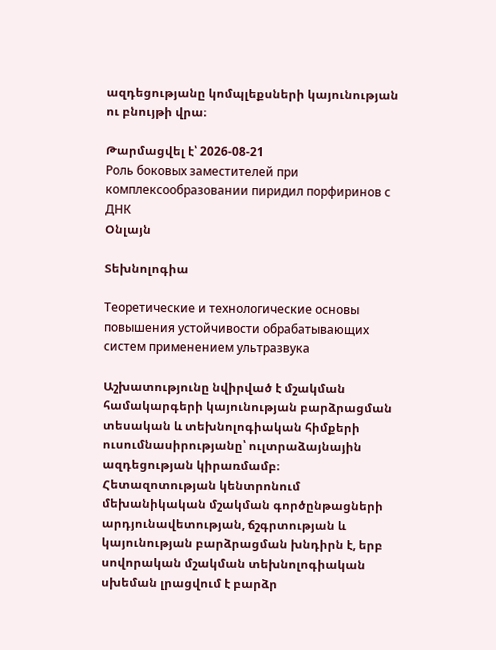ազդեցությանը կոմպլեքսների կայունության ու բնույթի վրա։

Թարմացվել է՝ 2026-08-21
Роль боковых заместителей при комплексообразовании пиридил порфиринов с ДНК
Օնլայն

Տեխնոլոգիա

Теоретические и технологические основы повышения устойчивости обрабатывающих систем применением ультразвука

Աշխատությունը նվիրված է մշակման համակարգերի կայունության բարձրացման տեսական և տեխնոլոգիական հիմքերի ուսումնասիրությանը՝ ուլտրաձայնային ազդեցության կիրառմամբ։ Հետազոտության կենտրոնում մեխանիկական մշակման գործընթացների արդյունավետության, ճշգրտության և կայունության բարձրացման խնդիրն է, երբ սովորական մշակման տեխնոլոգիական սխեման լրացվում է բարձր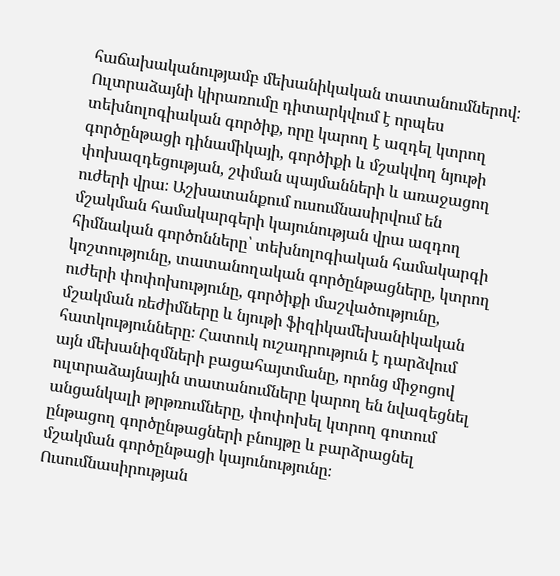հաճախականությամբ մեխանիկական տատանումներով։ Ուլտրաձայնի կիրառումը դիտարկվում է որպես տեխնոլոգիական գործիք, որը կարող է ազդել կտրող գործընթացի դինամիկայի, գործիքի և մշակվող նյութի փոխազդեցության, շփման պայմանների և առաջացող ուժերի վրա։ Աշխատանքում ուսումնասիրվում են մշակման համակարգերի կայունության վրա ազդող հիմնական գործոնները՝ տեխնոլոգիական համակարգի կոշտությունը, տատանողական գործընթացները, կտրող ուժերի փոփոխությունը, գործիքի մաշվածությունը, մշակման ռեժիմները և նյութի ֆիզիկամեխանիկական հատկությունները։ Հատուկ ուշադրություն է դարձվում այն մեխանիզմների բացահայտմանը, որոնց միջոցով ուլտրաձայնային տատանումները կարող են նվազեցնել անցանկալի թրթռումները, փոփոխել կտրող գոտում ընթացող գործընթացների բնույթը և բարձրացնել մշակման գործընթացի կայունությունը։ Ուսումնասիրության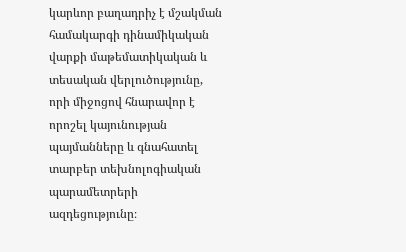կարևոր բաղադրիչ է մշակման համակարգի դինամիկական վարքի մաթեմատիկական և տեսական վերլուծությունը, որի միջոցով հնարավոր է որոշել կայունության պայմանները և գնահատել տարբեր տեխնոլոգիական պարամետրերի ազդեցությունը։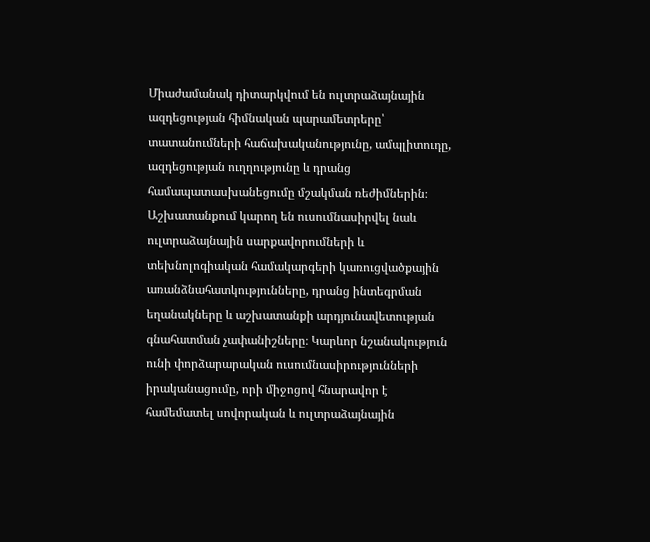Միաժամանակ դիտարկվում են ուլտրաձայնային ազդեցության հիմնական պարամետրերը՝ տատանումների հաճախականությունը, ամպլիտուդը, ազդեցության ուղղությունը և դրանց համապատասխանեցումը մշակման ռեժիմներին։ Աշխատանքում կարող են ուսումնասիրվել նաև ուլտրաձայնային սարքավորումների և տեխնոլոգիական համակարգերի կառուցվածքային առանձնահատկությունները, դրանց ինտեգրման եղանակները և աշխատանքի արդյունավետության գնահատման չափանիշները։ Կարևոր նշանակություն ունի փորձարարական ուսումնասիրությունների իրականացումը, որի միջոցով հնարավոր է համեմատել սովորական և ուլտրաձայնային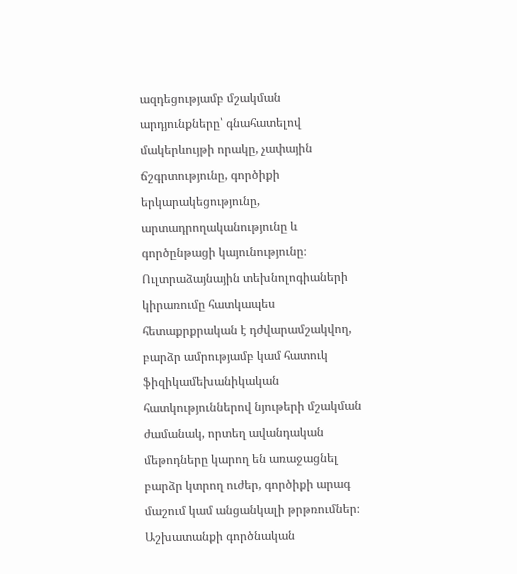ազդեցությամբ մշակման արդյունքները՝ գնահատելով մակերևույթի որակը, չափային ճշգրտությունը, գործիքի երկարակեցությունը, արտադրողականությունը և գործընթացի կայունությունը։ Ուլտրաձայնային տեխնոլոգիաների կիրառումը հատկապես հետաքրքրական է դժվարամշակվող, բարձր ամրությամբ կամ հատուկ ֆիզիկամեխանիկական հատկություններով նյութերի մշակման ժամանակ, որտեղ ավանդական մեթոդները կարող են առաջացնել բարձր կտրող ուժեր, գործիքի արագ մաշում կամ անցանկալի թրթռումներ։ Աշխատանքի գործնական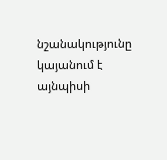նշանակությունը կայանում է այնպիսի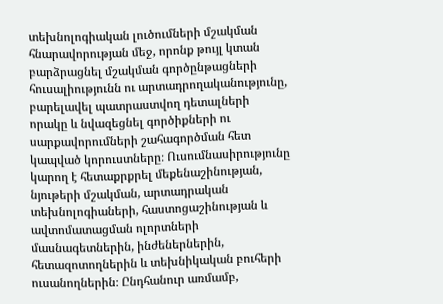տեխնոլոգիական լուծումների մշակման հնարավորության մեջ, որոնք թույլ կտան բարձրացնել մշակման գործընթացների հուսալիությունն ու արտադրողականությունը, բարելավել պատրաստվող դետալների որակը և նվազեցնել գործիքների ու սարքավորումների շահագործման հետ կապված կորուստները։ Ուսումնասիրությունը կարող է հետաքրքրել մեքենաշինության, նյութերի մշակման, արտադրական տեխնոլոգիաների, հաստոցաշինության և ավտոմատացման ոլորտների մասնագետներին, ինժեներներին, հետազոտողներին և տեխնիկական բուհերի ուսանողներին։ Ընդհանուր առմամբ,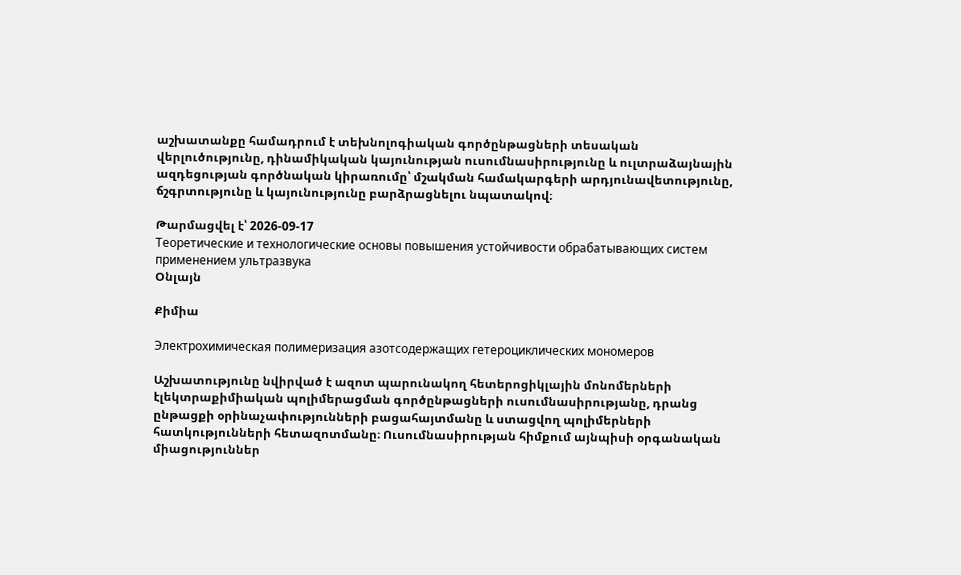աշխատանքը համադրում է տեխնոլոգիական գործընթացների տեսական վերլուծությունը, դինամիկական կայունության ուսումնասիրությունը և ուլտրաձայնային ազդեցության գործնական կիրառումը՝ մշակման համակարգերի արդյունավետությունը, ճշգրտությունը և կայունությունը բարձրացնելու նպատակով։

Թարմացվել է՝ 2026-09-17
Теоретические и технологические основы повышения устойчивости обрабатывающих систем применением ультразвука
Օնլայն

Քիմիա

Электрохимическая полимеризация азотсодержащих гетероциклических мономеров

Աշխատությունը նվիրված է ազոտ պարունակող հետերոցիկլային մոնոմերների էլեկտրաքիմիական պոլիմերացման գործընթացների ուսումնասիրությանը, դրանց ընթացքի օրինաչափությունների բացահայտմանը և ստացվող պոլիմերների հատկությունների հետազոտմանը։ Ուսումնասիրության հիմքում այնպիսի օրգանական միացություններ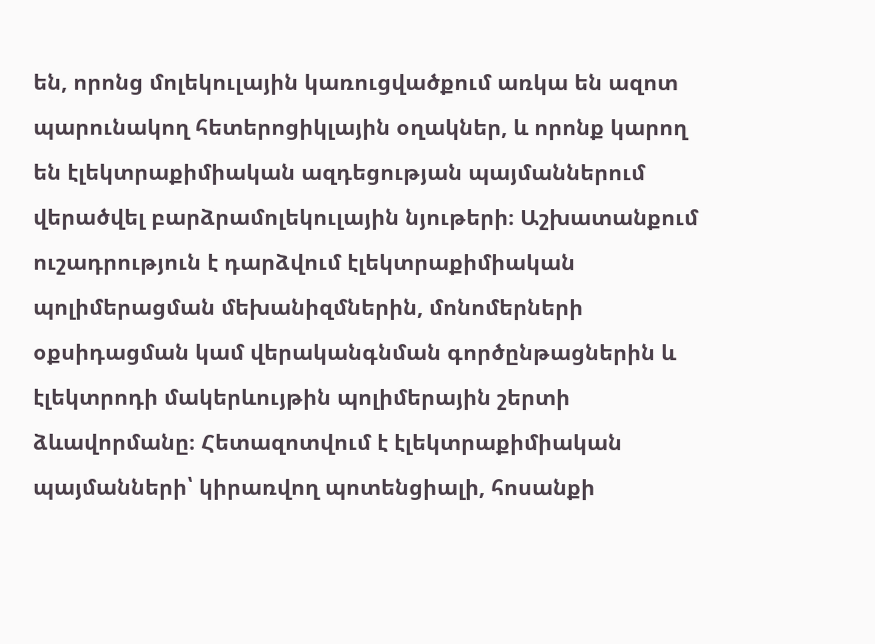են, որոնց մոլեկուլային կառուցվածքում առկա են ազոտ պարունակող հետերոցիկլային օղակներ, և որոնք կարող են էլեկտրաքիմիական ազդեցության պայմաններում վերածվել բարձրամոլեկուլային նյութերի։ Աշխատանքում ուշադրություն է դարձվում էլեկտրաքիմիական պոլիմերացման մեխանիզմներին, մոնոմերների օքսիդացման կամ վերականգնման գործընթացներին և էլեկտրոդի մակերևույթին պոլիմերային շերտի ձևավորմանը։ Հետազոտվում է էլեկտրաքիմիական պայմանների՝ կիրառվող պոտենցիալի, հոսանքի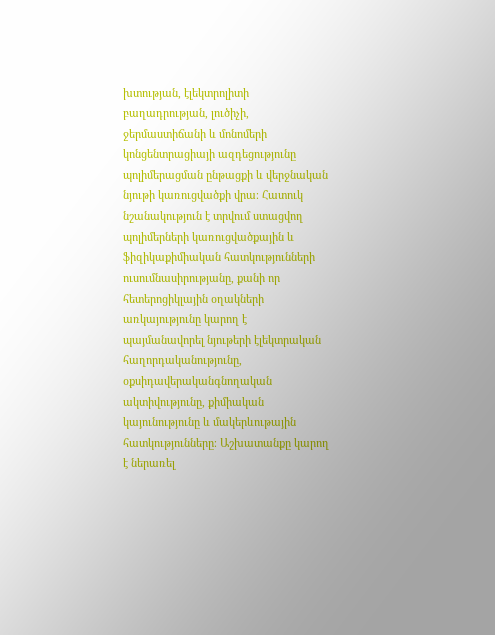խտության, էլեկտրոլիտի բաղադրության, լուծիչի, ջերմաստիճանի և մոնոմերի կոնցենտրացիայի ազդեցությունը պոլիմերացման ընթացքի և վերջնական նյութի կառուցվածքի վրա։ Հատուկ նշանակություն է տրվում ստացվող պոլիմերների կառուցվածքային և ֆիզիկաքիմիական հատկությունների ուսումնասիրությանը, քանի որ հետերոցիկլային օղակների առկայությունը կարող է պայմանավորել նյութերի էլեկտրական հաղորդականությունը, օքսիդավերականգնողական ակտիվությունը, քիմիական կայունությունը և մակերևութային հատկությունները։ Աշխատանքը կարող է ներառել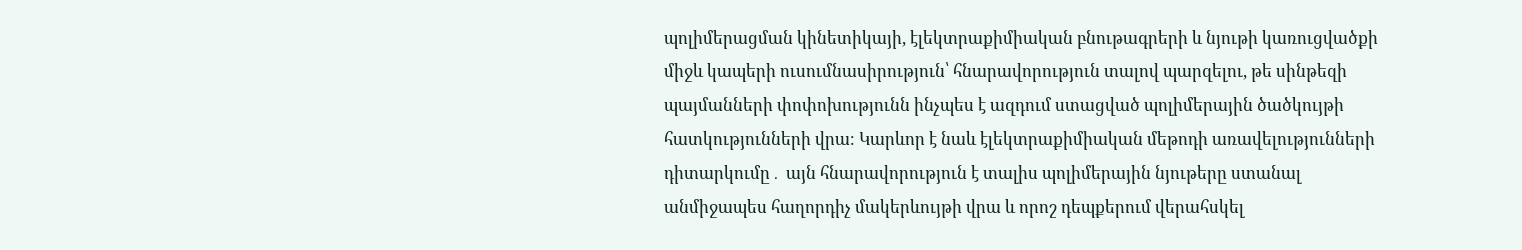պոլիմերացման կինետիկայի, էլեկտրաքիմիական բնութագրերի և նյութի կառուցվածքի միջև կապերի ուսումնասիրություն՝ հնարավորություն տալով պարզելու, թե սինթեզի պայմանների փոփոխությունն ինչպես է ազդում ստացված պոլիմերային ծածկույթի հատկությունների վրա։ Կարևոր է նաև էլեկտրաքիմիական մեթոդի առավելությունների դիտարկումը․ այն հնարավորություն է տալիս պոլիմերային նյութերը ստանալ անմիջապես հաղորդիչ մակերևույթի վրա և որոշ դեպքերում վերահսկել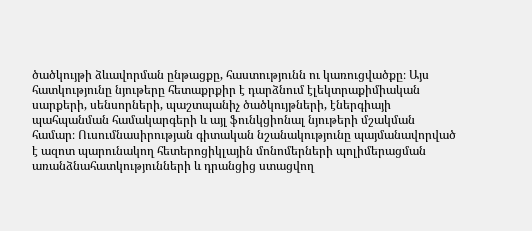ծածկույթի ձևավորման ընթացքը, հաստությունն ու կառուցվածքը։ Այս հատկությունը նյութերը հետաքրքիր է դարձնում էլեկտրաքիմիական սարքերի, սենսորների, պաշտպանիչ ծածկույթների, էներգիայի պահպանման համակարգերի և այլ ֆունկցիոնալ նյութերի մշակման համար։ Ուսումնասիրության գիտական նշանակությունը պայմանավորված է ազոտ պարունակող հետերոցիկլային մոնոմերների պոլիմերացման առանձնահատկությունների և դրանցից ստացվող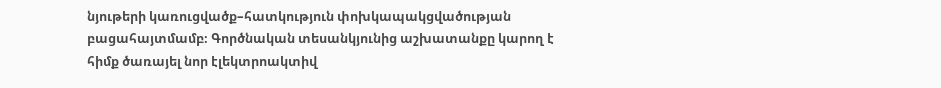նյութերի կառուցվածք–հատկություն փոխկապակցվածության բացահայտմամբ։ Գործնական տեսանկյունից աշխատանքը կարող է հիմք ծառայել նոր էլեկտրոակտիվ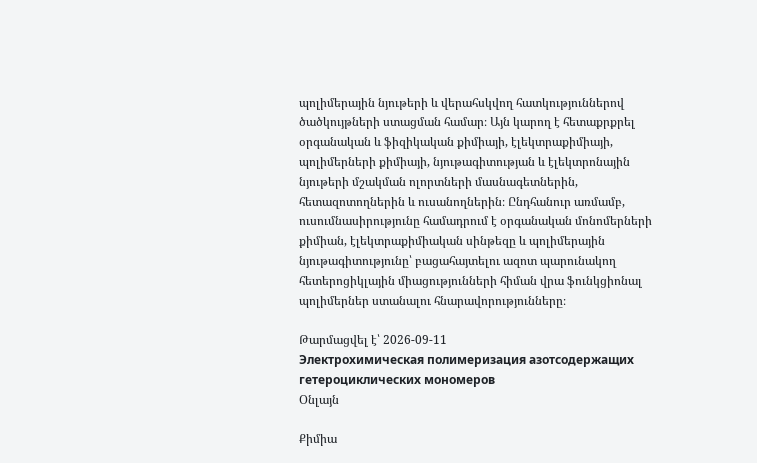պոլիմերային նյութերի և վերահսկվող հատկություններով ծածկույթների ստացման համար։ Այն կարող է հետաքրքրել օրգանական և ֆիզիկական քիմիայի, էլեկտրաքիմիայի, պոլիմերների քիմիայի, նյութագիտության և էլեկտրոնային նյութերի մշակման ոլորտների մասնագետներին, հետազոտողներին և ուսանողներին։ Ընդհանուր առմամբ, ուսումնասիրությունը համադրում է օրգանական մոնոմերների քիմիան, էլեկտրաքիմիական սինթեզը և պոլիմերային նյութագիտությունը՝ բացահայտելու ազոտ պարունակող հետերոցիկլային միացությունների հիման վրա ֆունկցիոնալ պոլիմերներ ստանալու հնարավորությունները։

Թարմացվել է՝ 2026-09-11
Электрохимическая полимеризация азотсодержащих гетероциклических мономеров
Օնլայն

Քիմիա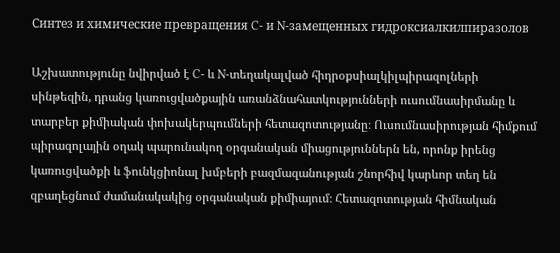Синтез и химические превращения C- и N-замещенных гидроксиалкилпиразолов

Աշխատությունը նվիրված է C- և N-տեղակալված հիդրօքսիալկիլպիրազոլների սինթեզին, դրանց կառուցվածքային առանձնահատկությունների ուսումնասիրմանը և տարբեր քիմիական փոխակերպումների հետազոտությանը։ Ուսումնասիրության հիմքում պիրազոլային օղակ պարունակող օրգանական միացություններն են, որոնք իրենց կառուցվածքի և ֆունկցիոնալ խմբերի բազմազանության շնորհիվ կարևոր տեղ են զբաղեցնում ժամանակակից օրգանական քիմիայում։ Հետազոտության հիմնական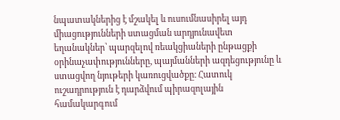նպատակներից է մշակել և ուսումնասիրել այդ միացությունների ստացման արդյունավետ եղանակներ՝ պարզելով ռեակցիաների ընթացքի օրինաչափությունները, պայմանների ազդեցությունը և ստացվող նյութերի կառուցվածքը։ Հատուկ ուշադրություն է դարձվում պիրազոլային համակարգում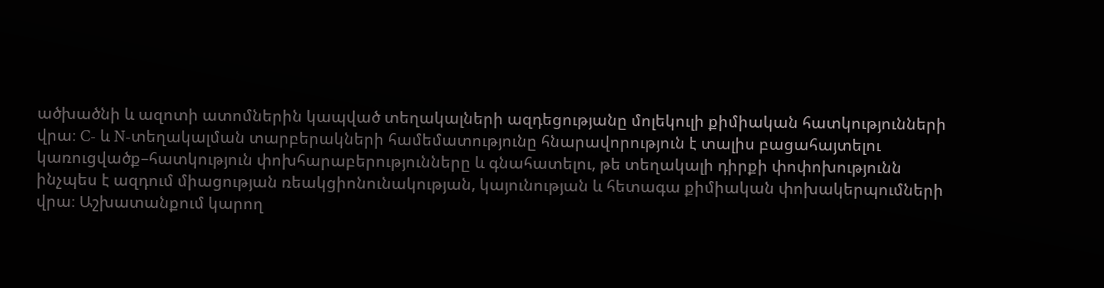ածխածնի և ազոտի ատոմներին կապված տեղակալների ազդեցությանը մոլեկուլի քիմիական հատկությունների վրա։ C- և N-տեղակալման տարբերակների համեմատությունը հնարավորություն է տալիս բացահայտելու կառուցվածք–հատկություն փոխհարաբերությունները և գնահատելու, թե տեղակալի դիրքի փոփոխությունն ինչպես է ազդում միացության ռեակցիոնունակության, կայունության և հետագա քիմիական փոխակերպումների վրա։ Աշխատանքում կարող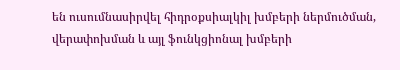են ուսումնասիրվել հիդրօքսիալկիլ խմբերի ներմուծման, վերափոխման և այլ ֆունկցիոնալ խմբերի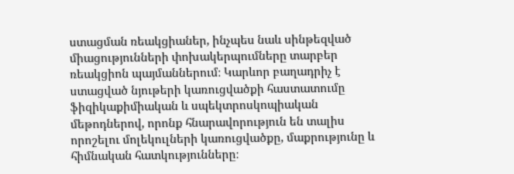ստացման ռեակցիաներ, ինչպես նաև սինթեզված միացությունների փոխակերպումները տարբեր ռեակցիոն պայմաններում։ Կարևոր բաղադրիչ է ստացված նյութերի կառուցվածքի հաստատումը ֆիզիկաքիմիական և սպեկտրոսկոպիական մեթոդներով, որոնք հնարավորություն են տալիս որոշելու մոլեկուլների կառուցվածքը, մաքրությունը և հիմնական հատկությունները։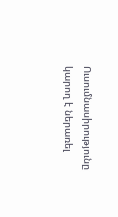Ուսումնասիրությունը կարող է ներառել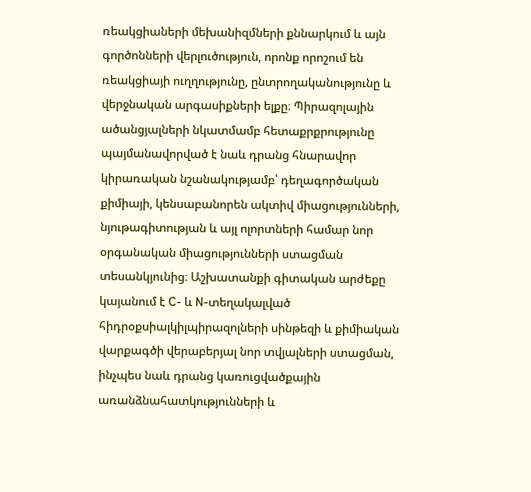ռեակցիաների մեխանիզմների քննարկում և այն գործոնների վերլուծություն, որոնք որոշում են ռեակցիայի ուղղությունը, ընտրողականությունը և վերջնական արգասիքների ելքը։ Պիրազոլային ածանցյալների նկատմամբ հետաքրքրությունը պայմանավորված է նաև դրանց հնարավոր կիրառական նշանակությամբ՝ դեղագործական քիմիայի, կենսաբանորեն ակտիվ միացությունների, նյութագիտության և այլ ոլորտների համար նոր օրգանական միացությունների ստացման տեսանկյունից։ Աշխատանքի գիտական արժեքը կայանում է C- և N-տեղակալված հիդրօքսիալկիլպիրազոլների սինթեզի և քիմիական վարքագծի վերաբերյալ նոր տվյալների ստացման, ինչպես նաև դրանց կառուցվածքային առանձնահատկությունների և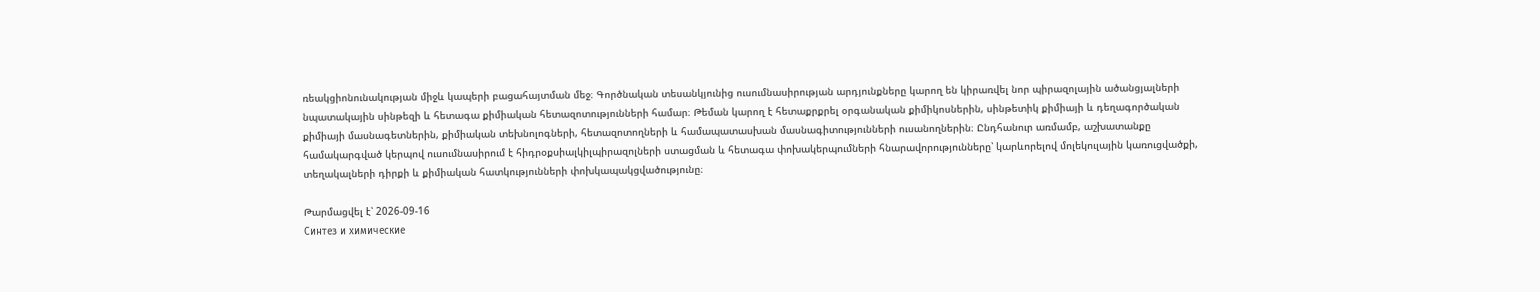ռեակցիոնունակության միջև կապերի բացահայտման մեջ։ Գործնական տեսանկյունից ուսումնասիրության արդյունքները կարող են կիրառվել նոր պիրազոլային ածանցյալների նպատակային սինթեզի և հետագա քիմիական հետազոտությունների համար։ Թեման կարող է հետաքրքրել օրգանական քիմիկոսներին, սինթետիկ քիմիայի և դեղագործական քիմիայի մասնագետներին, քիմիական տեխնոլոգների, հետազոտողների և համապատասխան մասնագիտությունների ուսանողներին։ Ընդհանուր առմամբ, աշխատանքը համակարգված կերպով ուսումնասիրում է հիդրօքսիալկիլպիրազոլների ստացման և հետագա փոխակերպումների հնարավորությունները՝ կարևորելով մոլեկուլային կառուցվածքի, տեղակալների դիրքի և քիմիական հատկությունների փոխկապակցվածությունը։

Թարմացվել է՝ 2026-09-16
Синтез и химические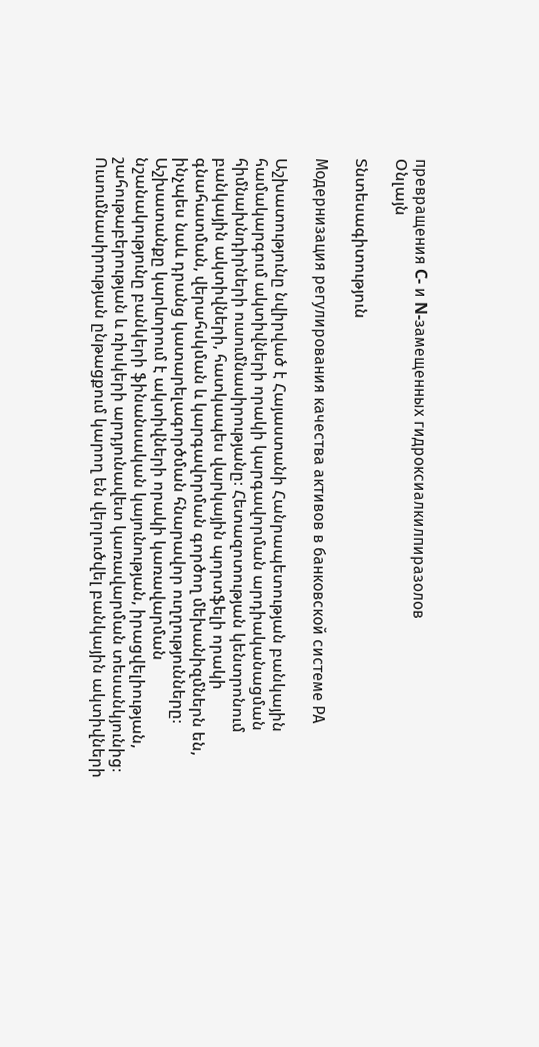превращения C- и N-замещенных гидроксиалкилпиразолов
Օնլայն

Տնտեսագիտություն

Модернизация регулирования качества активов в банковской системе РА

Աշխատությունը նվիրված է Հայաստանի Հանրապետության բանկային համակարգում ակտիվների որակի կարգավորման արդիականացման հիմնախնդիրների ուսումնասիրությանը։ Հետազոտության կենտրոնում բանկային ակտիվների, հատկապես վարկային պորտֆելի որակի գնահատման, վերահսկման և կարգավորման գործող մեխանիզմներն են, ինչպես նաև դրանց կատարելագործման հնարավոր ուղղությունները։ Աշխատանքը կարևորում է ակտիվների որակի կառավարման նշանակությունը բանկերի ֆինանսական կայունության, իրացվելիության, շահութաբերության և ռիսկերի արդյունավետ կառավարման տեսանկյունից։ Ուսումնասիրության ընթացքում կարող են վերլուծվել բանկային ակտիվների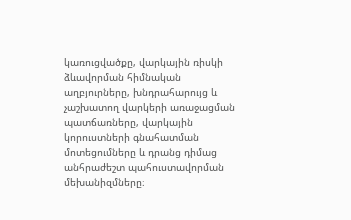կառուցվածքը, վարկային ռիսկի ձևավորման հիմնական աղբյուրները, խնդրահարույց և չաշխատող վարկերի առաջացման պատճառները, վարկային կորուստների գնահատման մոտեցումները և դրանց դիմաց անհրաժեշտ պահուստավորման մեխանիզմները։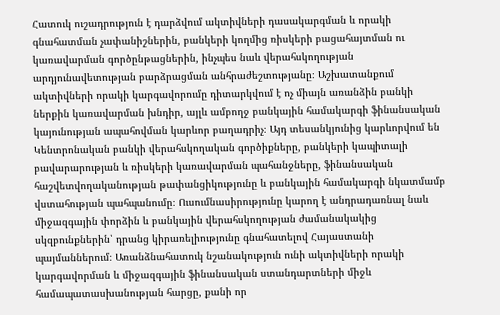Հատուկ ուշադրություն է դարձվում ակտիվների դասակարգման և որակի գնահատման չափանիշներին, բանկերի կողմից ռիսկերի բացահայտման ու կառավարման գործընթացներին, ինչպես նաև վերահսկողության արդյունավետության բարձրացման անհրաժեշտությանը։ Աշխատանքում ակտիվների որակի կարգավորումը դիտարկվում է ոչ միայն առանձին բանկի ներքին կառավարման խնդիր, այլև ամբողջ բանկային համակարգի ֆինանսական կայունության ապահովման կարևոր բաղադրիչ։ Այդ տեսանկյունից կարևորվում են Կենտրոնական բանկի վերահսկողական գործիքները, բանկերի կապիտալի բավարարության և ռիսկերի կառավարման պահանջները, ֆինանսական հաշվետվողականության թափանցիկությունը և բանկային համակարգի նկատմամբ վստահության պահպանումը։ Ուսումնասիրությունը կարող է անդրադառնալ նաև միջազգային փորձին և բանկային վերահսկողության ժամանակակից սկզբունքներին՝ դրանց կիրառելիությունը գնահատելով Հայաստանի պայմաններում։ Առանձնահատուկ նշանակություն ունի ակտիվների որակի կարգավորման և միջազգային ֆինանսական ստանդարտների միջև համապատասխանության հարցը, քանի որ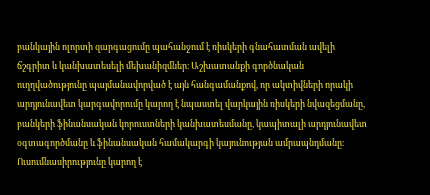բանկային ոլորտի զարգացումը պահանջում է ռիսկերի գնահատման ավելի ճշգրիտ և կանխատեսելի մեխանիզմներ։ Աշխատանքի գործնական ուղղվածությունը պայմանավորված է այն հանգամանքով, որ ակտիվների որակի արդյունավետ կարգավորումը կարող է նպաստել վարկային ռիսկերի նվազեցմանը, բանկերի ֆինանսական կորուստների կանխատեսմանը, կապիտալի արդյունավետ օգտագործմանը և ֆինանսական համակարգի կայունության ամրապնդմանը։ Ուսումնասիրությունը կարող է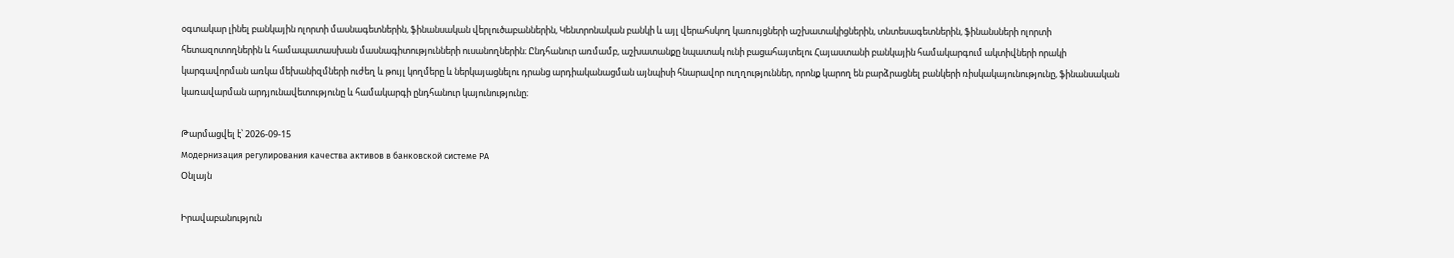օգտակար լինել բանկային ոլորտի մասնագետներին, ֆինանսական վերլուծաբաններին, Կենտրոնական բանկի և այլ վերահսկող կառույցների աշխատակիցներին, տնտեսագետներին, ֆինանսների ոլորտի հետազոտողներին և համապատասխան մասնագիտությունների ուսանողներին։ Ընդհանուր առմամբ, աշխատանքը նպատակ ունի բացահայտելու Հայաստանի բանկային համակարգում ակտիվների որակի կարգավորման առկա մեխանիզմների ուժեղ և թույլ կողմերը և ներկայացնելու դրանց արդիականացման այնպիսի հնարավոր ուղղություններ, որոնք կարող են բարձրացնել բանկերի ռիսկակայունությունը, ֆինանսական կառավարման արդյունավետությունը և համակարգի ընդհանուր կայունությունը։

Թարմացվել է՝ 2026-09-15
Модернизация регулирования качества активов в банковской системе РА
Օնլայն

Իրավաբանություն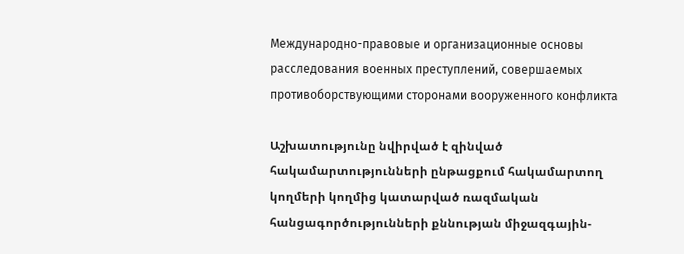Международно-правовые и организационные основы расследования военных преступлений, совершаемых противоборствующими сторонами вооруженного конфликта

Աշխատությունը նվիրված է զինված հակամարտությունների ընթացքում հակամարտող կողմերի կողմից կատարված ռազմական հանցագործությունների քննության միջազգային-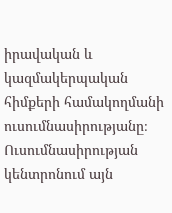իրավական և կազմակերպական հիմքերի համակողմանի ուսումնասիրությանը։ Ուսումնասիրության կենտրոնում այն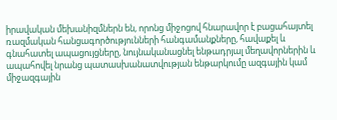իրավական մեխանիզմներն են, որոնց միջոցով հնարավոր է բացահայտել ռազմական հանցագործությունների հանգամանքները, հավաքել և գնահատել ապացույցները, նույնականացնել ենթադրյալ մեղավորներին և ապահովել նրանց պատասխանատվության ենթարկումը ազգային կամ միջազգային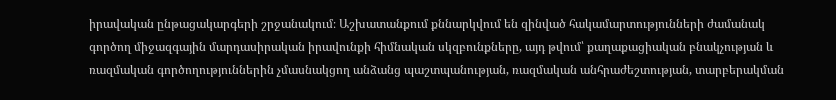իրավական ընթացակարգերի շրջանակում։ Աշխատանքում քննարկվում են զինված հակամարտությունների ժամանակ գործող միջազգային մարդասիրական իրավունքի հիմնական սկզբունքները, այդ թվում՝ քաղաքացիական բնակչության և ռազմական գործողություններին չմասնակցող անձանց պաշտպանության, ռազմական անհրաժեշտության, տարբերակման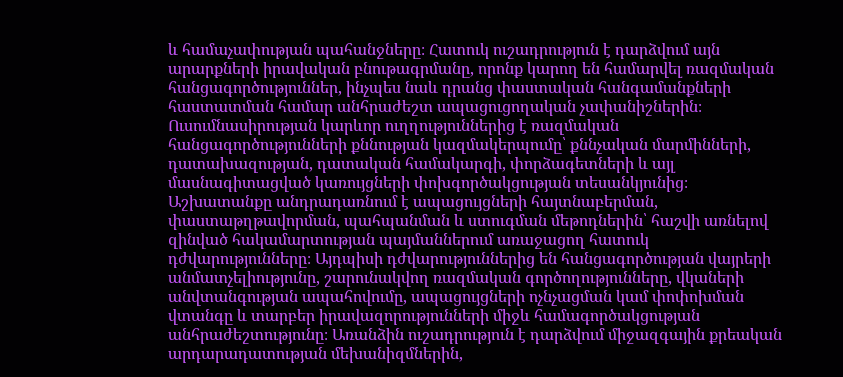և համաչափության պահանջները։ Հատուկ ուշադրություն է դարձվում այն արարքների իրավական բնութագրմանը, որոնք կարող են համարվել ռազմական հանցագործություններ, ինչպես նաև դրանց փաստական հանգամանքների հաստատման համար անհրաժեշտ ապացուցողական չափանիշներին։ Ուսումնասիրության կարևոր ուղղություններից է ռազմական հանցագործությունների քննության կազմակերպումը՝ քննչական մարմինների, դատախազության, դատական համակարգի, փորձագետների և այլ մասնագիտացված կառույցների փոխգործակցության տեսանկյունից։ Աշխատանքը անդրադառնում է ապացույցների հայտնաբերման, փաստաթղթավորման, պահպանման և ստուգման մեթոդներին՝ հաշվի առնելով զինված հակամարտության պայմաններում առաջացող հատուկ դժվարությունները։ Այդպիսի դժվարություններից են հանցագործության վայրերի անմատչելիությունը, շարունակվող ռազմական գործողությունները, վկաների անվտանգության ապահովումը, ապացույցների ոչնչացման կամ փոփոխման վտանգը և տարբեր իրավազորությունների միջև համագործակցության անհրաժեշտությունը։ Առանձին ուշադրություն է դարձվում միջազգային քրեական արդարադատության մեխանիզմներին,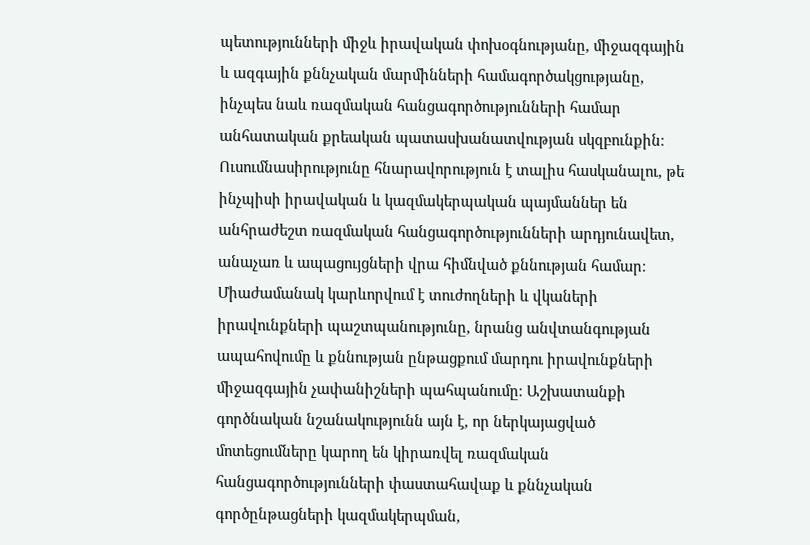պետությունների միջև իրավական փոխօգնությանը, միջազգային և ազգային քննչական մարմինների համագործակցությանը, ինչպես նաև ռազմական հանցագործությունների համար անհատական քրեական պատասխանատվության սկզբունքին։ Ուսումնասիրությունը հնարավորություն է տալիս հասկանալու, թե ինչպիսի իրավական և կազմակերպական պայմաններ են անհրաժեշտ ռազմական հանցագործությունների արդյունավետ, անաչառ և ապացույցների վրա հիմնված քննության համար։ Միաժամանակ կարևորվում է տուժողների և վկաների իրավունքների պաշտպանությունը, նրանց անվտանգության ապահովումը և քննության ընթացքում մարդու իրավունքների միջազգային չափանիշների պահպանումը։ Աշխատանքի գործնական նշանակությունն այն է, որ ներկայացված մոտեցումները կարող են կիրառվել ռազմական հանցագործությունների փաստահավաք և քննչական գործընթացների կազմակերպման,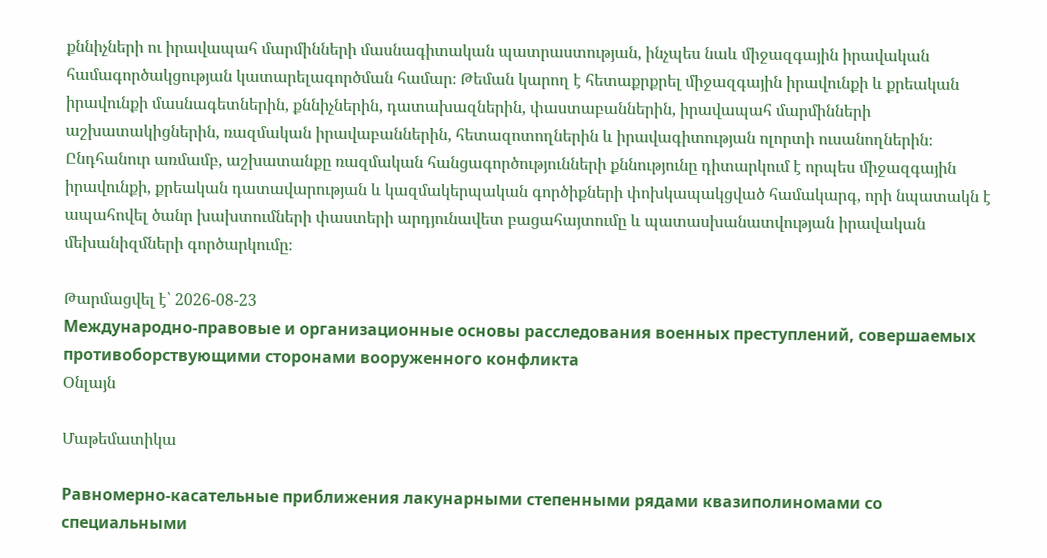քննիչների ու իրավապահ մարմինների մասնագիտական պատրաստության, ինչպես նաև միջազգային իրավական համագործակցության կատարելագործման համար։ Թեման կարող է հետաքրքրել միջազգային իրավունքի և քրեական իրավունքի մասնագետներին, քննիչներին, դատախազներին, փաստաբաններին, իրավապահ մարմինների աշխատակիցներին, ռազմական իրավաբաններին, հետազոտողներին և իրավագիտության ոլորտի ուսանողներին։ Ընդհանուր առմամբ, աշխատանքը ռազմական հանցագործությունների քննությունը դիտարկում է որպես միջազգային իրավունքի, քրեական դատավարության և կազմակերպական գործիքների փոխկապակցված համակարգ, որի նպատակն է ապահովել ծանր խախտումների փաստերի արդյունավետ բացահայտումը և պատասխանատվության իրավական մեխանիզմների գործարկումը։

Թարմացվել է՝ 2026-08-23
Международно-правовые и организационные основы расследования военных преступлений, совершаемых противоборствующими сторонами вооруженного конфликта
Օնլայն

Մաթեմատիկա

Равномерно-касательные приближения лакунарными степенными рядами квазиполиномами со специальными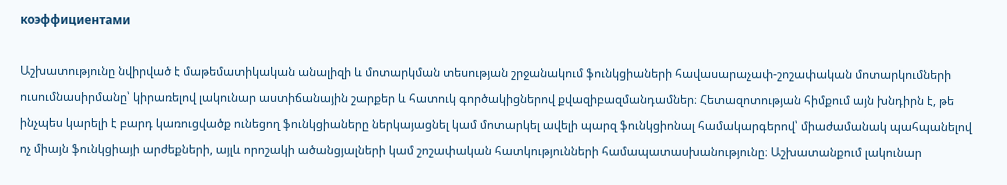коэффициентами

Աշխատությունը նվիրված է մաթեմատիկական անալիզի և մոտարկման տեսության շրջանակում ֆունկցիաների հավասարաչափ-շոշափական մոտարկումների ուսումնասիրմանը՝ կիրառելով լակունար աստիճանային շարքեր և հատուկ գործակիցներով քվազիբազմանդամներ։ Հետազոտության հիմքում այն խնդիրն է, թե ինչպես կարելի է բարդ կառուցվածք ունեցող ֆունկցիաները ներկայացնել կամ մոտարկել ավելի պարզ ֆունկցիոնալ համակարգերով՝ միաժամանակ պահպանելով ոչ միայն ֆունկցիայի արժեքների, այլև որոշակի ածանցյալների կամ շոշափական հատկությունների համապատասխանությունը։ Աշխատանքում լակունար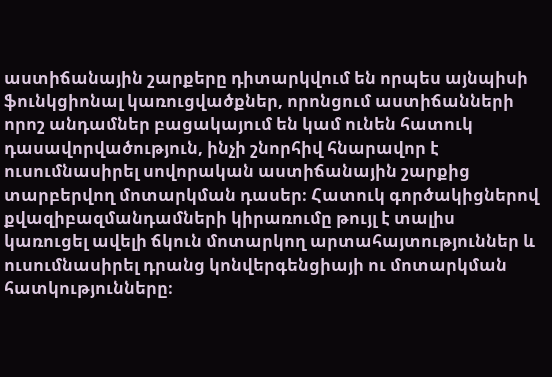աստիճանային շարքերը դիտարկվում են որպես այնպիսի ֆունկցիոնալ կառուցվածքներ, որոնցում աստիճանների որոշ անդամներ բացակայում են կամ ունեն հատուկ դասավորվածություն, ինչի շնորհիվ հնարավոր է ուսումնասիրել սովորական աստիճանային շարքից տարբերվող մոտարկման դասեր։ Հատուկ գործակիցներով քվազիբազմանդամների կիրառումը թույլ է տալիս կառուցել ավելի ճկուն մոտարկող արտահայտություններ և ուսումնասիրել դրանց կոնվերգենցիայի ու մոտարկման հատկությունները։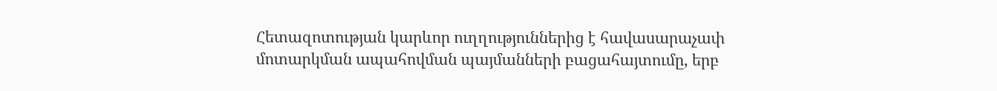Հետազոտության կարևոր ուղղություններից է հավասարաչափ մոտարկման ապահովման պայմանների բացահայտումը, երբ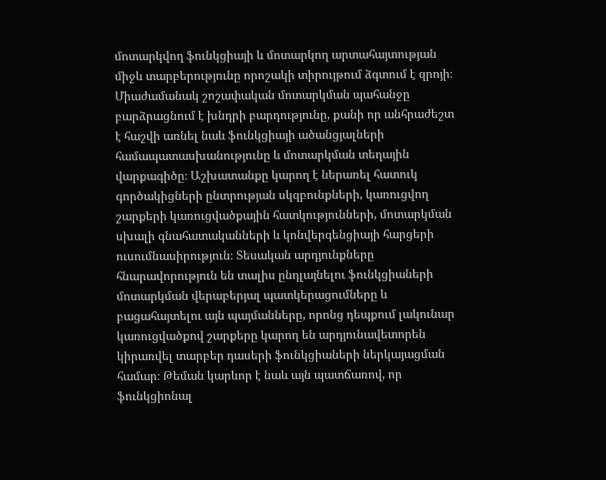մոտարկվող ֆունկցիայի և մոտարկող արտահայտության միջև տարբերությունը որոշակի տիրույթում ձգտում է զրոյի։ Միաժամանակ շոշափական մոտարկման պահանջը բարձրացնում է խնդրի բարդությունը, քանի որ անհրաժեշտ է հաշվի առնել նաև ֆունկցիայի ածանցյալների համապատասխանությունը և մոտարկման տեղային վարքագիծը։ Աշխատանքը կարող է ներառել հատուկ գործակիցների ընտրության սկզբունքների, կառուցվող շարքերի կառուցվածքային հատկությունների, մոտարկման սխալի գնահատականների և կոնվերգենցիայի հարցերի ուսումնասիրություն։ Տեսական արդյունքները հնարավորություն են տալիս ընդլայնելու ֆունկցիաների մոտարկման վերաբերյալ պատկերացումները և բացահայտելու այն պայմանները, որոնց դեպքում լակունար կառուցվածքով շարքերը կարող են արդյունավետորեն կիրառվել տարբեր դասերի ֆունկցիաների ներկայացման համար։ Թեման կարևոր է նաև այն պատճառով, որ ֆունկցիոնալ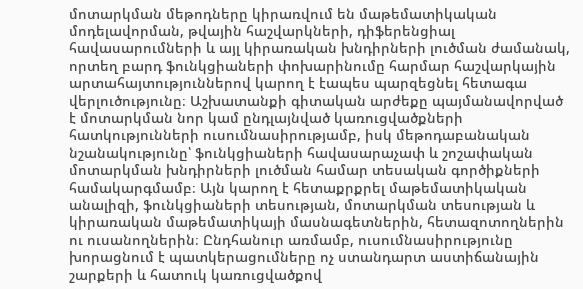մոտարկման մեթոդները կիրառվում են մաթեմատիկական մոդելավորման, թվային հաշվարկների, դիֆերենցիալ հավասարումների և այլ կիրառական խնդիրների լուծման ժամանակ, որտեղ բարդ ֆունկցիաների փոխարինումը հարմար հաշվարկային արտահայտություններով կարող է էապես պարզեցնել հետագա վերլուծությունը։ Աշխատանքի գիտական արժեքը պայմանավորված է մոտարկման նոր կամ ընդլայնված կառուցվածքների հատկությունների ուսումնասիրությամբ, իսկ մեթոդաբանական նշանակությունը՝ ֆունկցիաների հավասարաչափ և շոշափական մոտարկման խնդիրների լուծման համար տեսական գործիքների համակարգմամբ։ Այն կարող է հետաքրքրել մաթեմատիկական անալիզի, ֆունկցիաների տեսության, մոտարկման տեսության և կիրառական մաթեմատիկայի մասնագետներին, հետազոտողներին ու ուսանողներին։ Ընդհանուր առմամբ, ուսումնասիրությունը խորացնում է պատկերացումները ոչ ստանդարտ աստիճանային շարքերի և հատուկ կառուցվածքով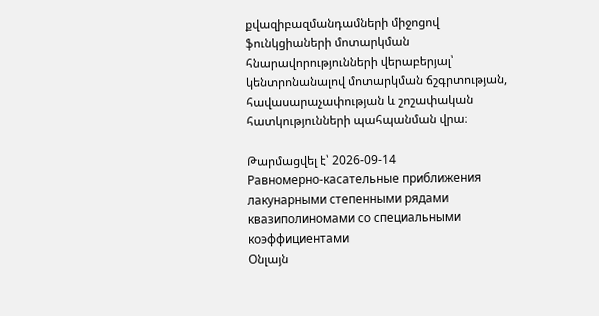քվազիբազմանդամների միջոցով ֆունկցիաների մոտարկման հնարավորությունների վերաբերյալ՝ կենտրոնանալով մոտարկման ճշգրտության, հավասարաչափության և շոշափական հատկությունների պահպանման վրա։

Թարմացվել է՝ 2026-09-14
Равномерно-касательные приближения лакунарными степенными рядами квазиполиномами со специальными коэффициентами
Օնլայն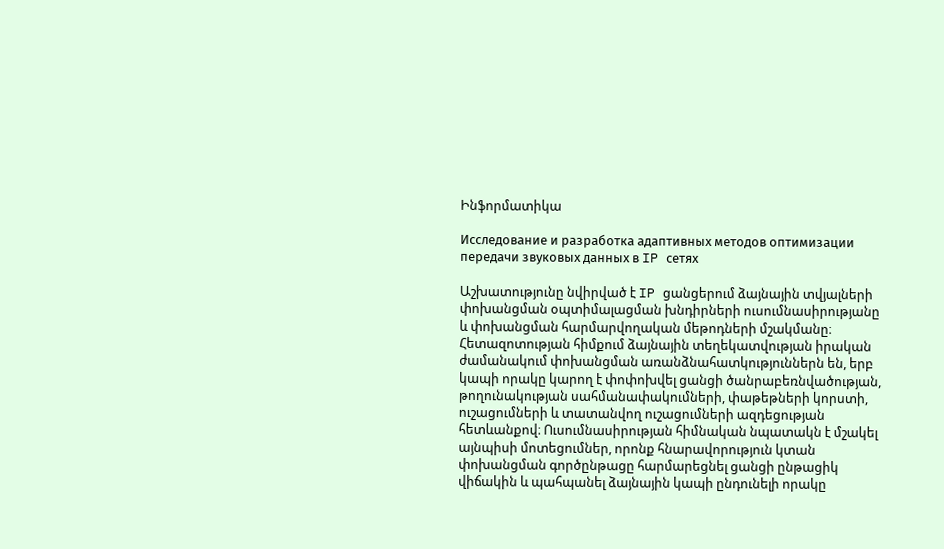Ինֆորմատիկա

Исследование и разработка адаптивных методов оптимизации передачи звуковых данных в IP сетях

Աշխատությունը նվիրված է IP ցանցերում ձայնային տվյալների փոխանցման օպտիմալացման խնդիրների ուսումնասիրությանը և փոխանցման հարմարվողական մեթոդների մշակմանը։ Հետազոտության հիմքում ձայնային տեղեկատվության իրական ժամանակում փոխանցման առանձնահատկություններն են, երբ կապի որակը կարող է փոփոխվել ցանցի ծանրաբեռնվածության, թողունակության սահմանափակումների, փաթեթների կորստի, ուշացումների և տատանվող ուշացումների ազդեցության հետևանքով։ Ուսումնասիրության հիմնական նպատակն է մշակել այնպիսի մոտեցումներ, որոնք հնարավորություն կտան փոխանցման գործընթացը հարմարեցնել ցանցի ընթացիկ վիճակին և պահպանել ձայնային կապի ընդունելի որակը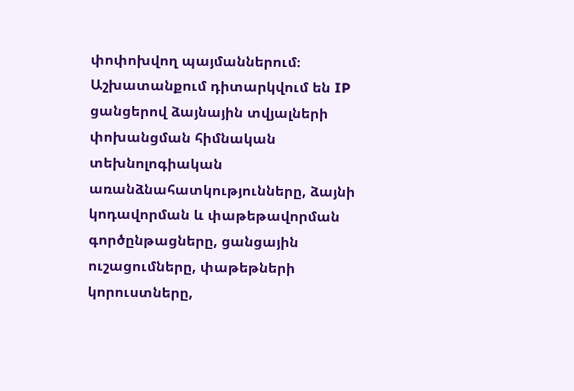փոփոխվող պայմաններում։ Աշխատանքում դիտարկվում են IP ցանցերով ձայնային տվյալների փոխանցման հիմնական տեխնոլոգիական առանձնահատկությունները, ձայնի կոդավորման և փաթեթավորման գործընթացները, ցանցային ուշացումները, փաթեթների կորուստները,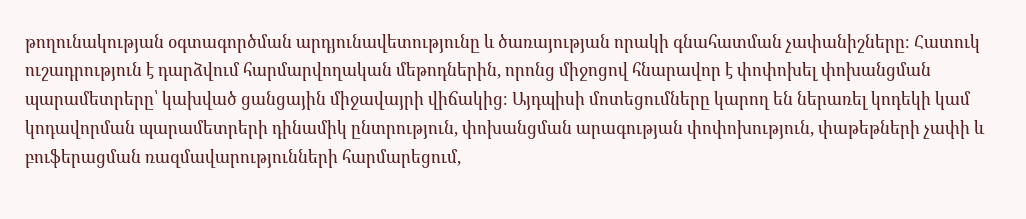թողունակության օգտագործման արդյունավետությունը և ծառայության որակի գնահատման չափանիշները։ Հատուկ ուշադրություն է դարձվում հարմարվողական մեթոդներին, որոնց միջոցով հնարավոր է փոփոխել փոխանցման պարամետրերը՝ կախված ցանցային միջավայրի վիճակից։ Այդպիսի մոտեցումները կարող են ներառել կոդեկի կամ կոդավորման պարամետրերի դինամիկ ընտրություն, փոխանցման արագության փոփոխություն, փաթեթների չափի և բուֆերացման ռազմավարությունների հարմարեցում,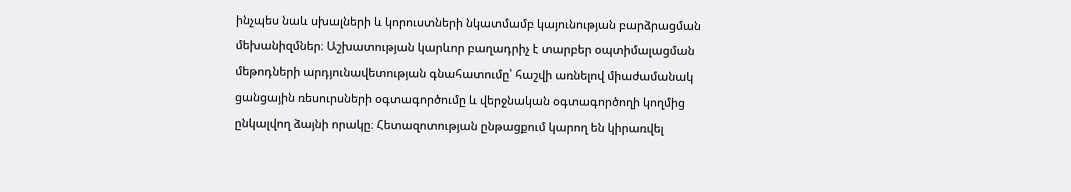ինչպես նաև սխալների և կորուստների նկատմամբ կայունության բարձրացման մեխանիզմներ։ Աշխատության կարևոր բաղադրիչ է տարբեր օպտիմալացման մեթոդների արդյունավետության գնահատումը՝ հաշվի առնելով միաժամանակ ցանցային ռեսուրսների օգտագործումը և վերջնական օգտագործողի կողմից ընկալվող ձայնի որակը։ Հետազոտության ընթացքում կարող են կիրառվել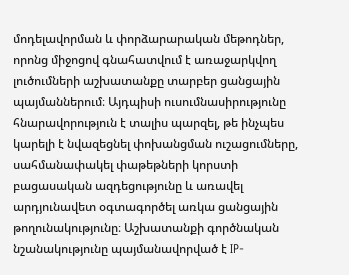մոդելավորման և փորձարարական մեթոդներ, որոնց միջոցով գնահատվում է առաջարկվող լուծումների աշխատանքը տարբեր ցանցային պայմաններում։ Այդպիսի ուսումնասիրությունը հնարավորություն է տալիս պարզել, թե ինչպես կարելի է նվազեցնել փոխանցման ուշացումները, սահմանափակել փաթեթների կորստի բացասական ազդեցությունը և առավել արդյունավետ օգտագործել առկա ցանցային թողունակությունը։ Աշխատանքի գործնական նշանակությունը պայմանավորված է IP-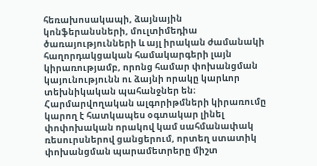հեռախոսակապի, ձայնային կոնֆերանսների, մուլտիմեդիա ծառայությունների և այլ իրական ժամանակի հաղորդակցական համակարգերի լայն կիրառությամբ, որոնց համար փոխանցման կայունությունն ու ձայնի որակը կարևոր տեխնիկական պահանջներ են։ Հարմարվողական ալգորիթմների կիրառումը կարող է հատկապես օգտակար լինել փոփոխական որակով կամ սահմանափակ ռեսուրսներով ցանցերում, որտեղ ստատիկ փոխանցման պարամետրերը միշտ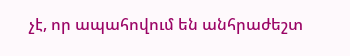չէ, որ ապահովում են անհրաժեշտ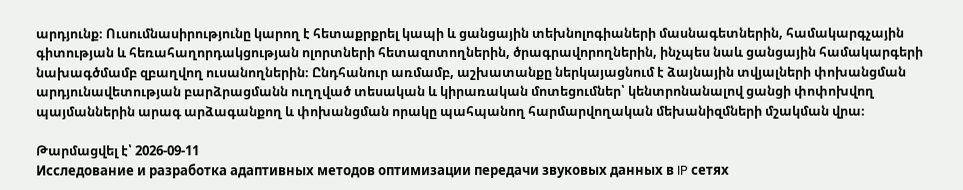արդյունք։ Ուսումնասիրությունը կարող է հետաքրքրել կապի և ցանցային տեխնոլոգիաների մասնագետներին, համակարգչային գիտության և հեռահաղորդակցության ոլորտների հետազոտողներին, ծրագրավորողներին, ինչպես նաև ցանցային համակարգերի նախագծմամբ զբաղվող ուսանողներին։ Ընդհանուր առմամբ, աշխատանքը ներկայացնում է ձայնային տվյալների փոխանցման արդյունավետության բարձրացմանն ուղղված տեսական և կիրառական մոտեցումներ՝ կենտրոնանալով ցանցի փոփոխվող պայմաններին արագ արձագանքող և փոխանցման որակը պահպանող հարմարվողական մեխանիզմների մշակման վրա։

Թարմացվել է՝ 2026-09-11
Исследование и разработка адаптивных методов оптимизации передачи звуковых данных в IP сетях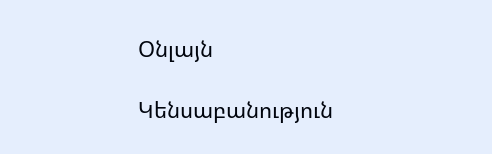Օնլայն

Կենսաբանություն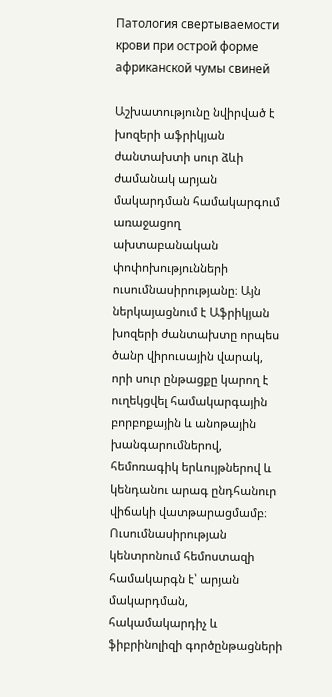Патология свертываемости крови при острой форме африканской чумы свиней

Աշխատությունը նվիրված է խոզերի աֆրիկյան ժանտախտի սուր ձևի ժամանակ արյան մակարդման համակարգում առաջացող ախտաբանական փոփոխությունների ուսումնասիրությանը։ Այն ներկայացնում է Աֆրիկյան խոզերի ժանտախտը որպես ծանր վիրուսային վարակ, որի սուր ընթացքը կարող է ուղեկցվել համակարգային բորբոքային և անոթային խանգարումներով, հեմոռագիկ երևույթներով և կենդանու արագ ընդհանուր վիճակի վատթարացմամբ։ Ուսումնասիրության կենտրոնում հեմոստազի համակարգն է՝ արյան մակարդման, հակամակարդիչ և ֆիբրինոլիզի գործընթացների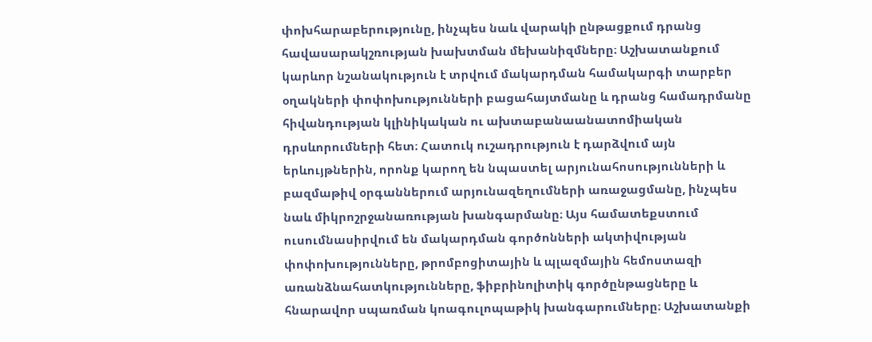փոխհարաբերությունը, ինչպես նաև վարակի ընթացքում դրանց հավասարակշռության խախտման մեխանիզմները։ Աշխատանքում կարևոր նշանակություն է տրվում մակարդման համակարգի տարբեր օղակների փոփոխությունների բացահայտմանը և դրանց համադրմանը հիվանդության կլինիկական ու ախտաբանաանատոմիական դրսևորումների հետ։ Հատուկ ուշադրություն է դարձվում այն երևույթներին, որոնք կարող են նպաստել արյունահոսությունների և բազմաթիվ օրգաններում արյունազեղումների առաջացմանը, ինչպես նաև միկրոշրջանառության խանգարմանը։ Այս համատեքստում ուսումնասիրվում են մակարդման գործոնների ակտիվության փոփոխությունները, թրոմբոցիտային և պլազմային հեմոստազի առանձնահատկությունները, ֆիբրինոլիտիկ գործընթացները և հնարավոր սպառման կոագուլոպաթիկ խանգարումները։ Աշխատանքի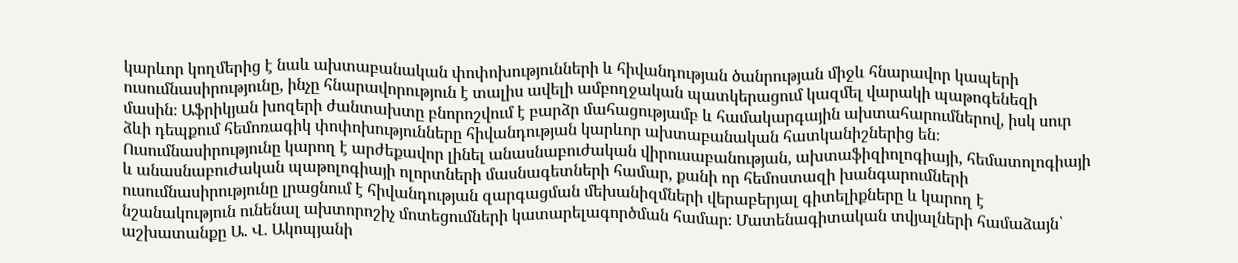կարևոր կողմերից է նաև ախտաբանական փոփոխությունների և հիվանդության ծանրության միջև հնարավոր կապերի ուսումնասիրությունը, ինչը հնարավորություն է տալիս ավելի ամբողջական պատկերացում կազմել վարակի պաթոգենեզի մասին։ Աֆրիկյան խոզերի ժանտախտը բնորոշվում է բարձր մահացությամբ և համակարգային ախտահարումներով, իսկ սուր ձևի դեպքում հեմոռագիկ փոփոխությունները հիվանդության կարևոր ախտաբանական հատկանիշներից են։ Ուսումնասիրությունը կարող է արժեքավոր լինել անասնաբուժական վիրուսաբանության, ախտաֆիզիոլոգիայի, հեմատոլոգիայի և անասնաբուժական պաթոլոգիայի ոլորտների մասնագետների համար, քանի որ հեմոստազի խանգարումների ուսումնասիրությունը լրացնում է հիվանդության զարգացման մեխանիզմների վերաբերյալ գիտելիքները և կարող է նշանակություն ունենալ ախտորոշիչ մոտեցումների կատարելագործման համար։ Մատենագիտական տվյալների համաձայն՝ աշխատանքը Ա. Վ. Ակոպյանի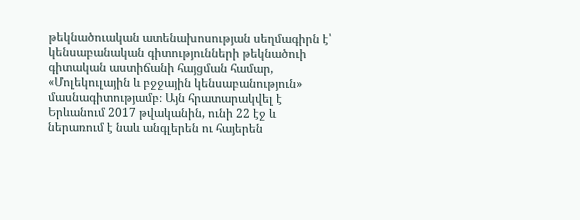թեկնածուական ատենախոսության սեղմագիրն է՝ կենսաբանական գիտությունների թեկնածուի գիտական աստիճանի հայցման համար, «Մոլեկուլային և բջջային կենսաբանություն» մասնագիտությամբ։ Այն հրատարակվել է Երևանում 2017 թվականին, ունի 22 էջ և ներառում է նաև անգլերեն ու հայերեն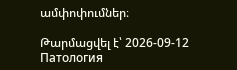ամփոփումներ։

Թարմացվել է՝ 2026-09-12
Патология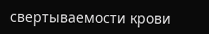свертываемости крови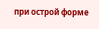при острой форме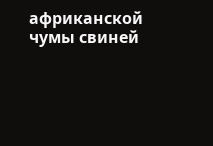африканской чумы свиней